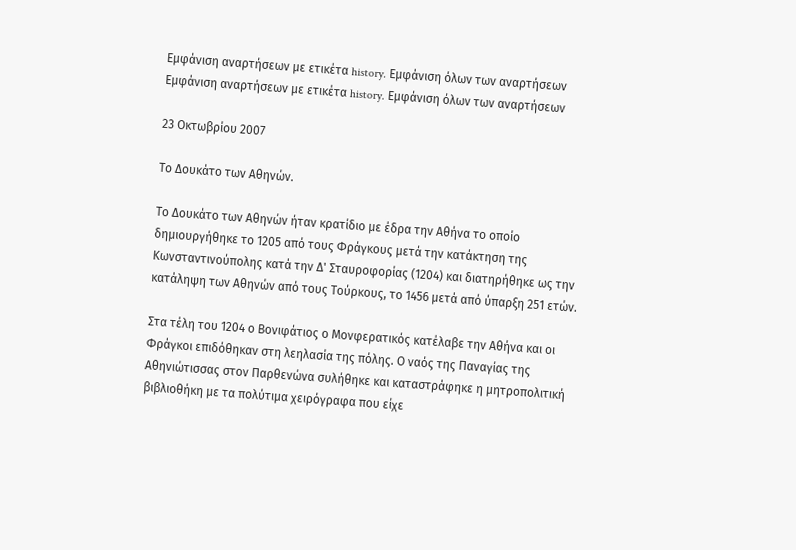Εμφάνιση αναρτήσεων με ετικέτα history. Εμφάνιση όλων των αναρτήσεων
Εμφάνιση αναρτήσεων με ετικέτα history. Εμφάνιση όλων των αναρτήσεων

23 Οκτωβρίου 2007

Το Δουκάτο των Αθηνών.

Το Δουκάτο των Αθηνών ήταν κρατίδιο με έδρα την Αθήνα το οποίο δημιουργήθηκε το 1205 από τους Φράγκους μετά την κατάκτηση της Κωνσταντινούπολης κατά την Δ' Σταυροφορίας (1204) και διατηρήθηκε ως την κατάληψη των Αθηνών από τους Τούρκους, το 1456 μετά από ύπαρξη 251 ετών.

Στα τέλη του 1204 ο Βονιφάτιος ο Μονφερατικός κατέλαβε την Αθήνα και οι Φράγκοι επιδόθηκαν στη λεηλασία της πόλης. Ο ναός της Παναγίας της Αθηνιώτισσας στον Παρθενώνα συλήθηκε και καταστράφηκε η μητροπολιτική βιβλιοθήκη με τα πολύτιμα χειρόγραφα που είχε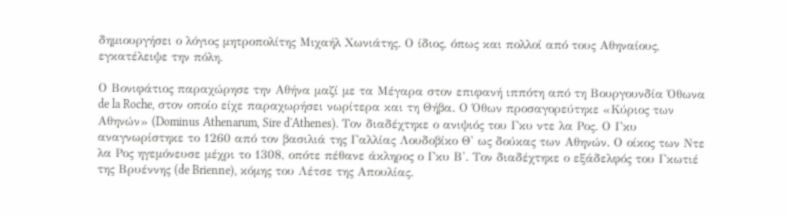δημιουργήσει ο λόγιος μητροπολίτης Μιχαήλ Χωνιάτης. Ο ίδιος, όπως και πολλοί από τους Αθηναίους, εγκατέλειψε την πόλη.

Ο Βονιφάτιος παραχώρησε την Αθήνα μαζί με τα Μέγαρα στον επιφανή ιππότη από τη Βουργουνδία Όθωνα de la Roche, στον οποίο είχε παραχωρήσει νωρίτερα και τη Θήβα. Ο Όθων προσαγορεύτηκε «Κύριος των Αθηνών» (Dominus Athenarum, Sire d'Athenes). Τον διαδέχτηκε ο ανιψιός του Γκυ ντε λα Ρος. Ο Γκυ αναγνωρίστηκε το 1260 από τον βασιλιά της Γαλλίας Λουδοβίκο Θ' ως δούκας των Αθηνών. Ο οίκος των Ντε λα Ρος ηγεμόνευσε μέχρι το 1308, οπότε πέθανε άκληρος ο Γκυ Β'. Τον διαδέχτηκε ο εξάδελφός του Γκωτιέ της Βρυέννης (de Brienne), κόμης του Λέτσε της Απουλίας.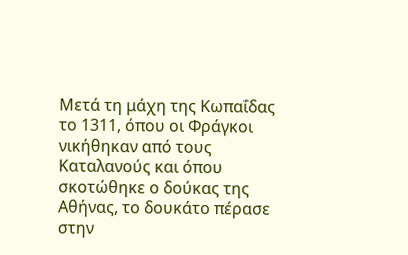Μετά τη μάχη της Κωπαΐδας το 1311, όπου οι Φράγκοι νικήθηκαν από τους Καταλανούς και όπου σκοτώθηκε ο δούκας της Αθήνας, το δουκάτο πέρασε στην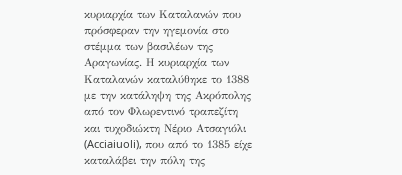κυριαρχία των Καταλανών που πρόσφεραν την ηγεμονία στο στέμμα των βασιλέων της Αραγωνίας. Η κυριαρχία των Καταλανών καταλύθηκε το 1388 με την κατάληψη της Ακρόπολης από τον Φλωρεντινό τραπεζίτη και τυχοδιώκτη Νέριο Ατσαγιόλι (Acciaiuoli), που από το 1385 είχε καταλάβει την πόλη της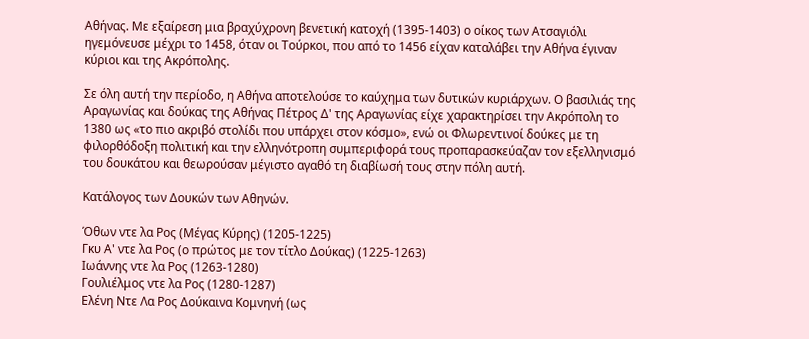Αθήνας. Με εξαίρεση μια βραχύχρονη βενετική κατοχή (1395-1403) ο οίκος των Ατσαγιόλι ηγεμόνευσε μέχρι το 1458, όταν οι Τούρκοι, που από το 1456 είχαν καταλάβει την Αθήνα έγιναν κύριοι και της Ακρόπολης.

Σε όλη αυτή την περίοδο, η Αθήνα αποτελούσε το καύχημα των δυτικών κυριάρχων. Ο βασιλιάς της Αραγωνίας και δούκας της Αθήνας Πέτρος Δ' της Αραγωνίας είχε χαρακτηρίσει την Ακρόπολη το 1380 ως «το πιο ακριβό στολίδι που υπάρχει στον κόσμο», ενώ οι Φλωρεντινοί δούκες με τη φιλορθόδοξη πολιτική και την ελληνότροπη συμπεριφορά τους προπαρασκεύαζαν τον εξελληνισμό του δουκάτου και θεωρούσαν μέγιστο αγαθό τη διαβίωσή τους στην πόλη αυτή.

Κατάλογος των Δουκών των Αθηνών.

Όθων ντε λα Ρος (Μέγας Κύρης) (1205-1225)
Γκυ Α' ντε λα Ρος (ο πρώτος με τον τίτλο Δούκας) (1225-1263)
Ιωάννης ντε λα Ρος (1263-1280)
Γουλιέλμος ντε λα Ρος (1280-1287)
Ελένη Ντε Λα Ρος Δούκαινα Κομνηνή (ως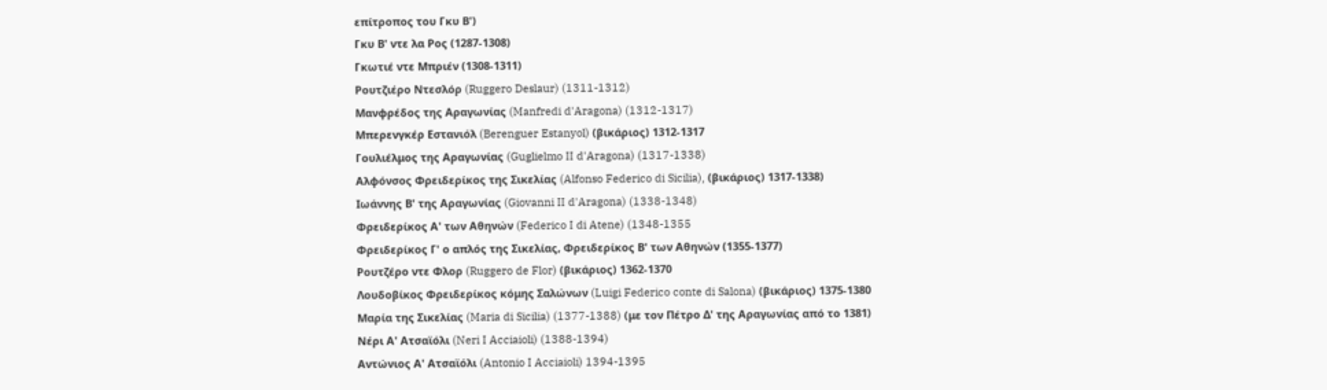επίτροπος του Γκυ Β')
Γκυ Β' ντε λα Ρος (1287-1308)
Γκωτιέ ντε Μπριέν (1308-1311)
Ρουτζιέρο Ντεσλόρ (Ruggero Deslaur) (1311-1312)
Μανφρέδος της Αραγωνίας (Manfredi d'Aragona) (1312-1317)
Μπερενγκέρ Εστανιόλ (Berenguer Estanyol) (βικάριος) 1312-1317
Γουλιέλμος της Αραγωνίας (Guglielmo II d'Aragona) (1317-1338)
Αλφόνσος Φρειδερίκος της Σικελίας (Alfonso Federico di Sicilia), (βικάριος) 1317-1338)
Ιωάννης Β' της Αραγωνίας (Giovanni II d'Aragona) (1338-1348)
Φρειδερίκος Α' των Αθηνών (Federico I di Atene) (1348-1355
Φρειδερίκος Γ' ο απλός της Σικελίας, Φρειδερίκος Β' των Αθηνών (1355-1377)
Ρουτζέρο ντε Φλορ (Ruggero de Flor) (βικάριος) 1362-1370
Λουδοβίκος Φρειδερίκος κόμης Σαλώνων (Luigi Federico conte di Salona) (βικάριος) 1375-1380
Μαρία της Σικελίας (Maria di Sicilia) (1377-1388) (με τον Πέτρο Δ' της Αραγωνίας από το 1381)
Νέρι Α' Ατσαϊόλι (Neri I Acciaioli) (1388-1394)
Αντώνιος Α' Ατσαϊόλι (Antonio I Acciaioli) 1394-1395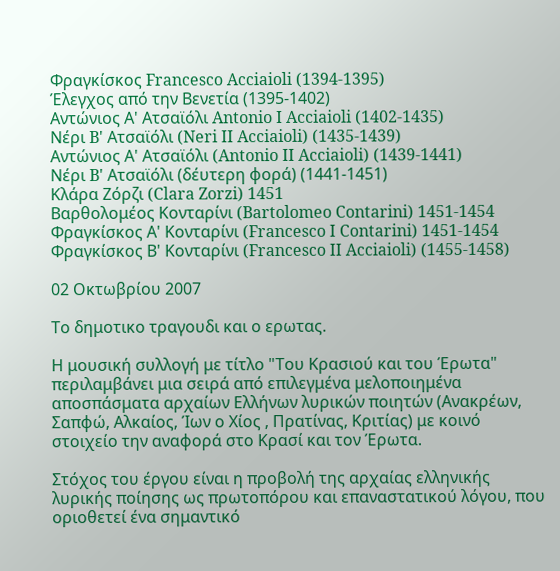Φραγκίσκος Francesco Acciaioli (1394-1395)
Έλεγχος από την Βενετία (1395-1402)
Αντώνιος Α' Ατσαϊόλι Antonio I Acciaioli (1402-1435)
Νέρι B' Ατσαϊόλι (Neri II Acciaioli) (1435-1439)
Αντώνιος Α' Ατσαϊόλι (Antonio II Acciaioli) (1439-1441)
Νέρι B' Ατσαϊόλι (δέυτερη φορά) (1441-1451)
Κλάρα Ζόρζι (Clara Zorzi) 1451
Βαρθολομέος Κονταρίνι (Bartolomeo Contarini) 1451-1454
Φραγκίσκος Α' Κονταρίνι (Francesco I Contarini) 1451-1454
Φραγκίσκος Β' Κονταρίνι (Francesco II Acciaioli) (1455-1458)

02 Οκτωβρίου 2007

Το δημοτικο τραγουδι και ο ερωτας.

Η μουσική συλλογή με τίτλο "Του Κρασιού και του Έρωτα" περιλαμβάνει μια σειρά από επιλεγμένα μελοποιημένα αποσπάσματα αρχαίων Ελλήνων λυρικών ποιητών (Ανακρέων, Σαπφώ, Αλκαίος, Ίων ο Χίος , Πρατίνας, Κριτίας) με κοινό στοιχείο την αναφορά στο Κρασί και τον Έρωτα.

Στόχος του έργου είναι η προβολή της αρχαίας ελληνικής λυρικής ποίησης ως πρωτοπόρου και επαναστατικού λόγου, που οριοθετεί ένα σημαντικό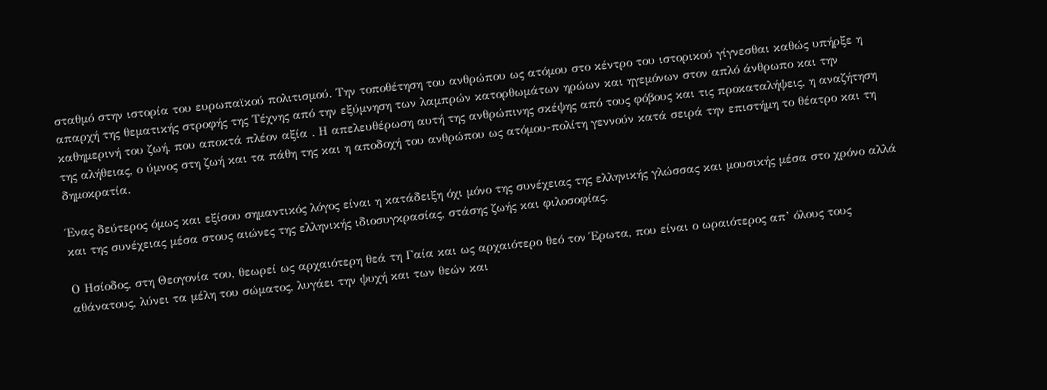σταθμό στην ιστορία του ευρωπαϊκού πολιτισμού. Την τοποθέτηση του ανθρώπου ως ατόμου στο κέντρο του ιστορικού γίγνεσθαι καθώς υπήρξε η απαρχή της θεματικής στροφής της Τέχνης από την εξύμνηση των λαμπρών κατορθωμάτων ηρώων και ηγεμόνων στον απλό άνθρωπο και την καθημερινή του ζωή, που αποκτά πλέον αξία . Η απελευθέρωση αυτή της ανθρώπινης σκέψης από τους φόβους και τις προκαταλήψεις, η αναζήτηση της αλήθειας, ο ύμνος στη ζωή και τα πάθη της και η αποδοχή του ανθρώπου ως ατόμου-πολίτη γεννούν κατά σειρά την επιστήμη το θέατρο και τη δημοκρατία.

Ένας δεύτερος όμως και εξίσου σημαντικός λόγος είναι η κατάδειξη όχι μόνο της συνέχειας της ελληνικής γλώσσας και μουσικής μέσα στο χρόνο αλλά και της συνέχειας μέσα στους αιώνες της ελληνικής ιδιοσυγκρασίας, στάσης ζωής και φιλοσοφίας.

Ο Ησίοδος, στη Θεογονία του, θεωρεί ως αρχαιότερη θεά τη Γαία και ως αρχαιότερο θεό τον Έρωτα, που είναι ο ωραιότερος απ’ όλους τους αθάνατους, λύνει τα μέλη του σώματος, λυγάει την ψυχή και των θεών και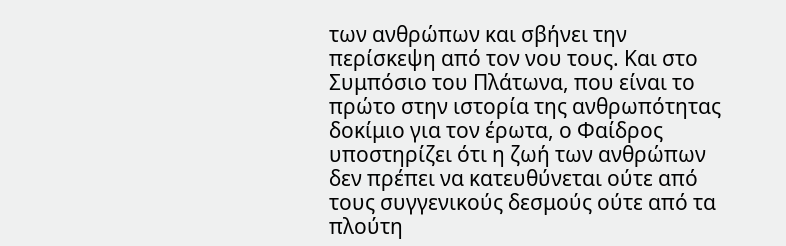των ανθρώπων και σβήνει την περίσκεψη από τον νου τους. Και στο Συμπόσιο του Πλάτωνα, που είναι το πρώτο στην ιστορία της ανθρωπότητας δοκίμιο για τον έρωτα, ο Φαίδρος υποστηρίζει ότι η ζωή των ανθρώπων δεν πρέπει να κατευθύνεται ούτε από τους συγγενικούς δεσμούς ούτε από τα πλούτη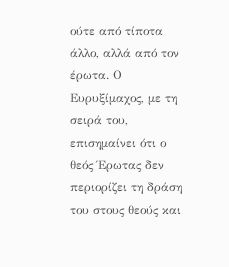ούτε από τίποτα άλλο, αλλά από τον έρωτα. Ο Ευρυξίμαχος, με τη σειρά του, επισημαίνει ότι ο θεός Έρωτας δεν περιορίζει τη δράση του στους θεούς και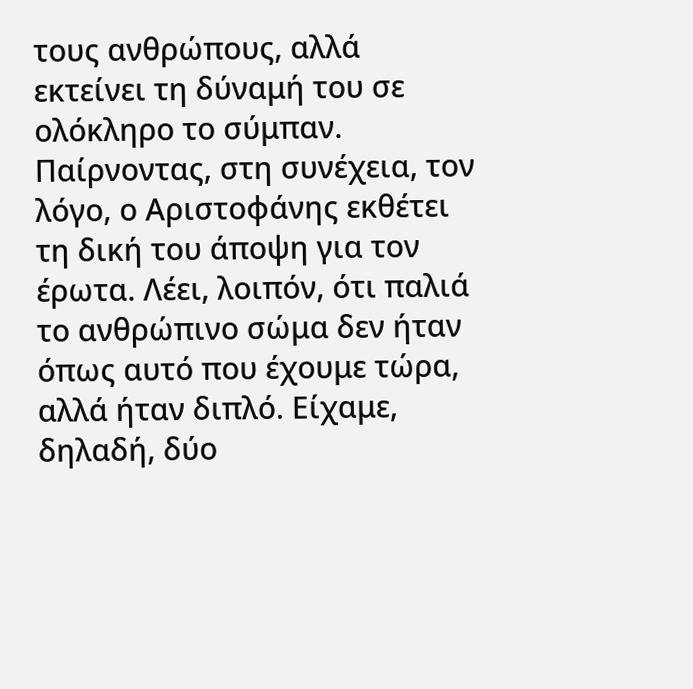τους ανθρώπους, αλλά εκτείνει τη δύναμή του σε ολόκληρο το σύμπαν.
Παίρνοντας, στη συνέχεια, τον λόγο, ο Αριστοφάνης εκθέτει τη δική του άποψη για τον έρωτα. Λέει, λοιπόν, ότι παλιά το ανθρώπινο σώμα δεν ήταν όπως αυτό που έχουμε τώρα, αλλά ήταν διπλό. Είχαμε, δηλαδή, δύο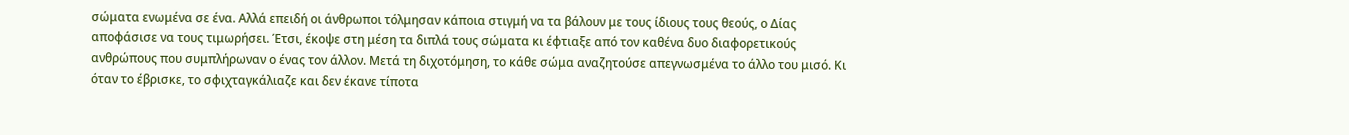σώματα ενωμένα σε ένα. Αλλά επειδή οι άνθρωποι τόλμησαν κάποια στιγμή να τα βάλουν με τους ίδιους τους θεούς, ο Δίας αποφάσισε να τους τιμωρήσει. Έτσι, έκοψε στη μέση τα διπλά τους σώματα κι έφτιαξε από τον καθένα δυο διαφορετικούς ανθρώπους που συμπλήρωναν ο ένας τον άλλον. Μετά τη διχοτόμηση, το κάθε σώμα αναζητούσε απεγνωσμένα το άλλο του μισό. Κι όταν το έβρισκε, το σφιχταγκάλιαζε και δεν έκανε τίποτα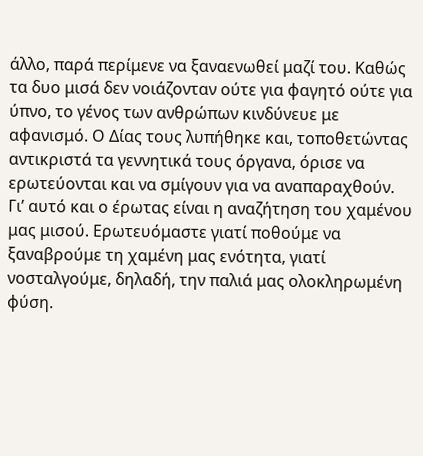άλλο, παρά περίμενε να ξαναενωθεί μαζί του. Καθώς τα δυο μισά δεν νοιάζονταν ούτε για φαγητό ούτε για ύπνο, το γένος των ανθρώπων κινδύνευε με αφανισμό. Ο Δίας τους λυπήθηκε και, τοποθετώντας αντικριστά τα γεννητικά τους όργανα, όρισε να ερωτεύονται και να σμίγουν για να αναπαραχθούν. Γι’ αυτό και ο έρωτας είναι η αναζήτηση του χαμένου μας μισού. Ερωτευόμαστε γιατί ποθούμε να ξαναβρούμε τη χαμένη μας ενότητα, γιατί νοσταλγούμε, δηλαδή, την παλιά μας ολοκληρωμένη φύση.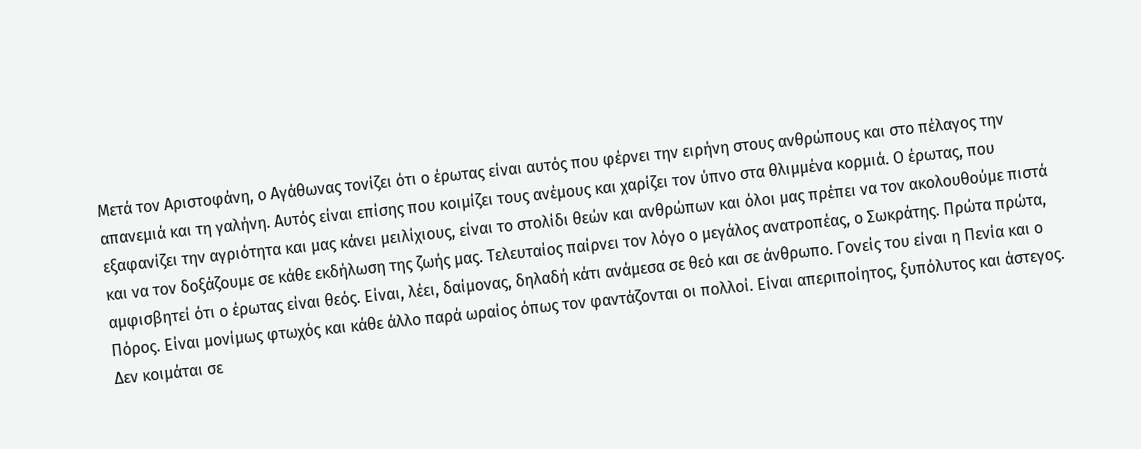Μετά τον Αριστοφάνη, ο Αγάθωνας τονίζει ότι ο έρωτας είναι αυτός που φέρνει την ειρήνη στους ανθρώπους και στο πέλαγος την απανεμιά και τη γαλήνη. Αυτός είναι επίσης που κοιμίζει τους ανέμους και χαρίζει τον ύπνο στα θλιμμένα κορμιά. Ο έρωτας, που εξαφανίζει την αγριότητα και μας κάνει μειλίχιους, είναι το στολίδι θεών και ανθρώπων και όλοι μας πρέπει να τον ακολουθούμε πιστά και να τον δοξάζουμε σε κάθε εκδήλωση της ζωής μας. Τελευταίος παίρνει τον λόγο ο μεγάλος ανατροπέας, ο Σωκράτης. Πρώτα πρώτα, αμφισβητεί ότι ο έρωτας είναι θεός. Είναι, λέει, δαίμονας, δηλαδή κάτι ανάμεσα σε θεό και σε άνθρωπο. Γονείς του είναι η Πενία και ο Πόρος. Είναι μονίμως φτωχός και κάθε άλλο παρά ωραίος όπως τον φαντάζονται οι πολλοί. Είναι απεριποίητος, ξυπόλυτος και άστεγος. Δεν κοιμάται σε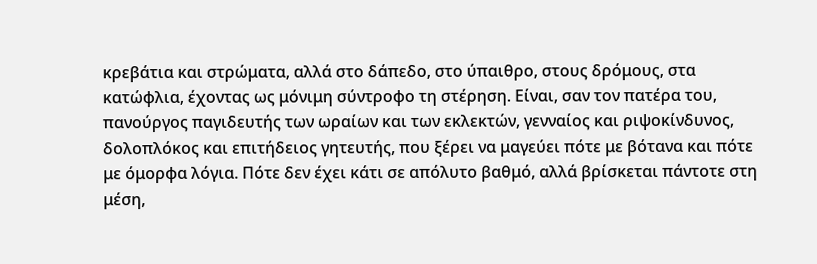κρεβάτια και στρώματα, αλλά στο δάπεδο, στο ύπαιθρο, στους δρόμους, στα κατώφλια, έχοντας ως μόνιμη σύντροφο τη στέρηση. Είναι, σαν τον πατέρα του, πανούργος παγιδευτής των ωραίων και των εκλεκτών, γενναίος και ριψοκίνδυνος, δολοπλόκος και επιτήδειος γητευτής, που ξέρει να μαγεύει πότε με βότανα και πότε με όμορφα λόγια. Πότε δεν έχει κάτι σε απόλυτο βαθμό, αλλά βρίσκεται πάντοτε στη μέση,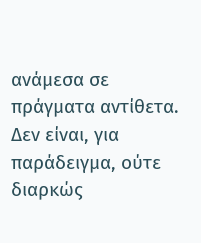ανάμεσα σε πράγματα αντίθετα. Δεν είναι, για παράδειγμα, ούτε διαρκώς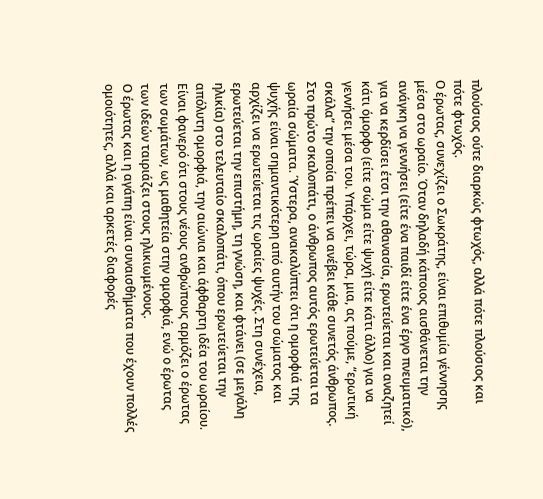πλούσιος ούτε διαρκώς φτωχός, αλλά πότε πλούσιος και πότε φτωχός.
Ο έρωτας, συνεχίζει ο Σωκράτης, είναι επιθυμία γέννησης μέσα στο ωραίο. Όταν δηλαδή κάποιος αισθάνεται την ανάγκη να γεννήσει (είτε ένα παιδί είτε ένα έργο πνευματικό), για να κερδίσει έτσι την αθανασία, ερωτεύεται και αναζητεί κάτι όμορφο (είτε σώμα είτε ψυχή είτε κάτι άλλο) για να γεννήσει μέσα του. Υπάρχει, τώρα, μια, ας πούμε, “ερωτική σκάλα” την οποία πρέπει να ανέβει κάθε συνετός άνθρωπος. Στο πρώτο σκαλοπάτι, ο άνθρωπος αυτός ερωτεύεται τα ωραία σώματα. Ύστερα, ανακαλύπτει ότι η ομορφιά της ψυχής είναι σημαντικότερη από αυτήν του σώματος και αρχίζει να ερωτεύεται τις ωραίες ψυχές. Στη συνέχεια, ερωτεύεται την επιστήμη, τη γνώση, και φτάνει (σε μεγάλη ηλικία) στο τελευταίο σκαλοπάτι, όπου ερωτεύεται την απόλυτη ομορφιά, την αιώνια και άφθαρτη ιδέα του ωραίου. Είναι φανερό ότι στους νέους ανθρώπους αρμόζει ο έρωτας των σωμάτων, ως μαθητεία στην ομορφιά, ενώ ο έρωτας των ιδεών ταιριάζει στους ηλικιωμένους.
Ο έρωτας και η αγάπη είναι συναισθήματα που έχουν πολλές ομοιότητες, αλλά και αρκετές διαφορές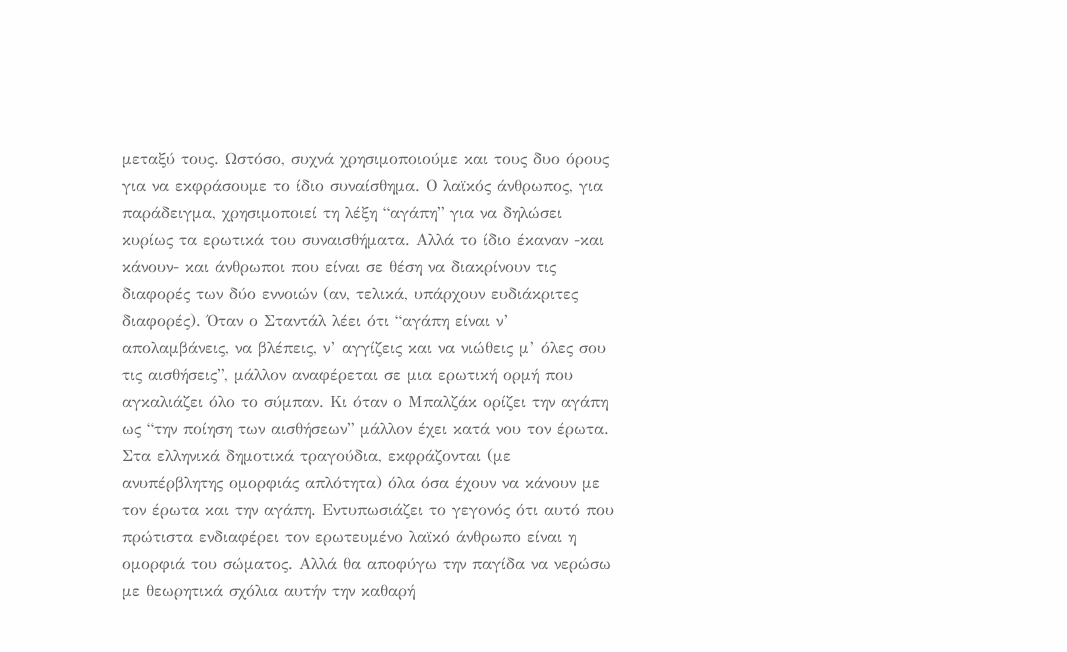μεταξύ τους. Ωστόσο, συχνά χρησιμοποιούμε και τους δυο όρους για να εκφράσουμε το ίδιο συναίσθημα. Ο λαϊκός άνθρωπος, για παράδειγμα, χρησιμοποιεί τη λέξη “αγάπη” για να δηλώσει κυρίως τα ερωτικά του συναισθήματα. Αλλά το ίδιο έκαναν -και κάνουν- και άνθρωποι που είναι σε θέση να διακρίνουν τις διαφορές των δύο εννοιών (αν, τελικά, υπάρχουν ευδιάκριτες διαφορές). Όταν ο Σταντάλ λέει ότι “αγάπη είναι ν’ απολαμβάνεις, να βλέπεις, ν’ αγγίζεις και να νιώθεις μ’ όλες σου τις αισθήσεις”, μάλλον αναφέρεται σε μια ερωτική ορμή που αγκαλιάζει όλο το σύμπαν. Κι όταν ο Μπαλζάκ ορίζει την αγάπη ως “την ποίηση των αισθήσεων” μάλλον έχει κατά νου τον έρωτα. Στα ελληνικά δημοτικά τραγούδια, εκφράζονται (με ανυπέρβλητης ομορφιάς απλότητα) όλα όσα έχουν να κάνουν με τον έρωτα και την αγάπη. Εντυπωσιάζει το γεγονός ότι αυτό που πρώτιστα ενδιαφέρει τον ερωτευμένο λαϊκό άνθρωπο είναι η ομορφιά του σώματος. Αλλά θα αποφύγω την παγίδα να νερώσω με θεωρητικά σχόλια αυτήν την καθαρή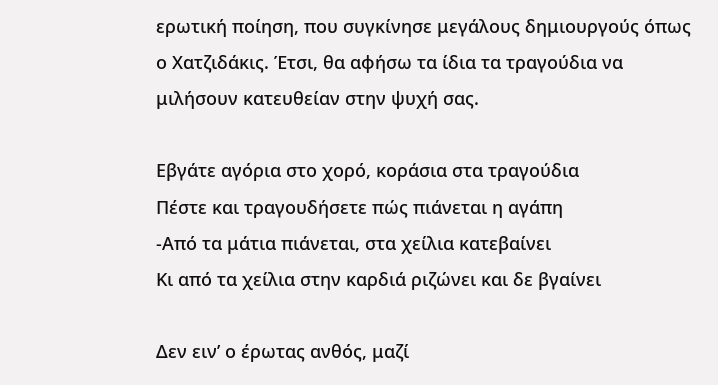ερωτική ποίηση, που συγκίνησε μεγάλους δημιουργούς όπως ο Χατζιδάκις. Έτσι, θα αφήσω τα ίδια τα τραγούδια να μιλήσουν κατευθείαν στην ψυχή σας.

Εβγάτε αγόρια στο χορό, κοράσια στα τραγούδια
Πέστε και τραγουδήσετε πώς πιάνεται η αγάπη
-Από τα μάτια πιάνεται, στα χείλια κατεβαίνει
Κι από τα χείλια στην καρδιά ριζώνει και δε βγαίνει

Δεν ειν’ ο έρωτας ανθός, μαζί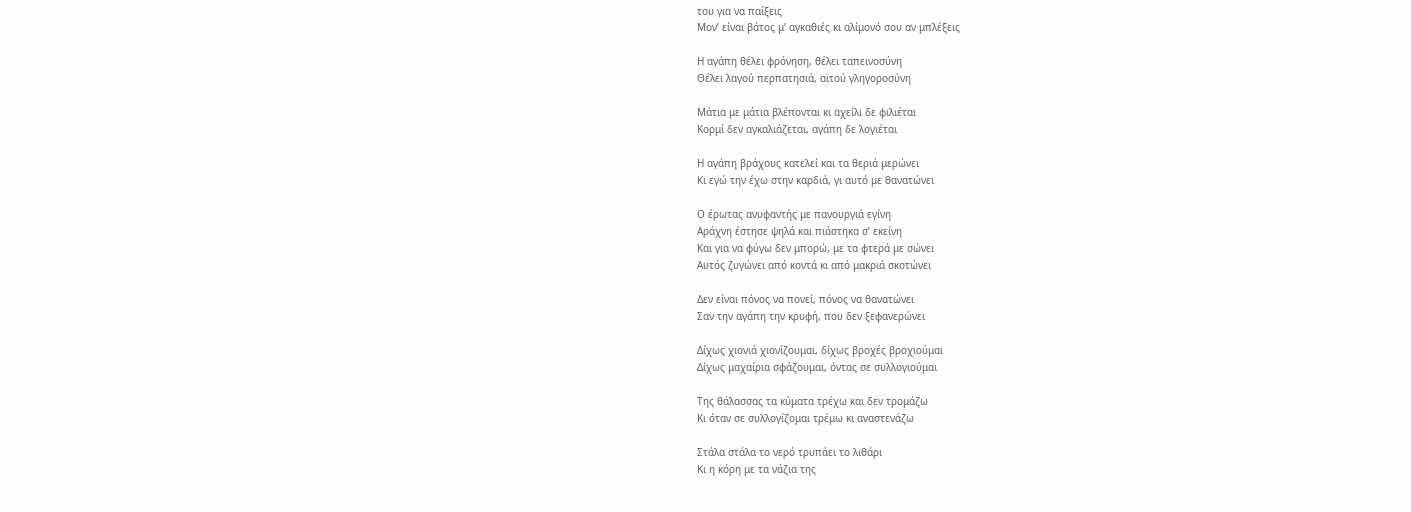του για να παίξεις
Μον’ είναι βάτος μ’ αγκαθιές κι αλίμονό σου αν μπλέξεις

Η αγάπη θέλει φρόνηση, θέλει ταπεινοσύνη
Θέλει λαγού περπατησιά, αϊτού γληγοροσύνη

Μάτια με μάτια βλέπονται κι αχείλι δε φιλιέται
Κορμί δεν αγκαλιάζεται, αγάπη δε λογιέται

Η αγάπη βράχους κατελεί και τα θεριά μερώνει
Κι εγώ την έχω στην καρδιά, γι αυτό με θανατώνει

Ο έρωτας ανυφαντής με πανουργιά εγίνη
Αράχνη έστησε ψηλά και πιάστηκα σ’ εκείνη
Και για να φύγω δεν μπορώ, με τα φτερά με σώνει
Αυτός ζυγώνει από κοντά κι από μακριά σκοτώνει

Δεν είναι πόνος να πονεί, πόνος να θανατώνει
Σαν την αγάπη την κρυφή, που δεν ξεφανερώνει

Δίχως χιονιά χιονίζουμαι, δίχως βροχές βροχιούμαι
Δίχως μαχαίρια σφάζουμαι, όντας σε συλλογιούμαι

Της θάλασσας τα κύματα τρέχω και δεν τρομάζω
Κι όταν σε συλλογίζομαι τρέμω κι αναστενάζω

Στάλα στάλα το νερό τρυπάει το λιθάρι
Κι η κόρη με τα νάζια της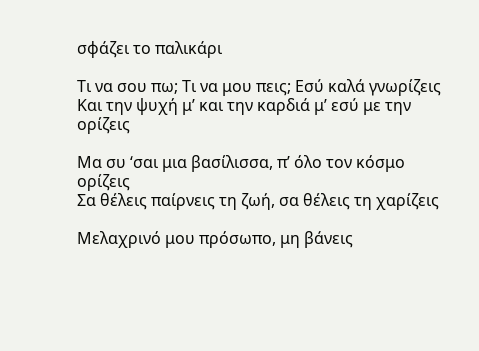σφάζει το παλικάρι

Τι να σου πω; Τι να μου πεις; Εσύ καλά γνωρίζεις
Και την ψυχή μ’ και την καρδιά μ’ εσύ με την ορίζεις

Μα συ ‘σαι μια βασίλισσα, π’ όλο τον κόσμο ορίζεις
Σα θέλεις παίρνεις τη ζωή, σα θέλεις τη χαρίζεις

Μελαχρινό μου πρόσωπο, μη βάνεις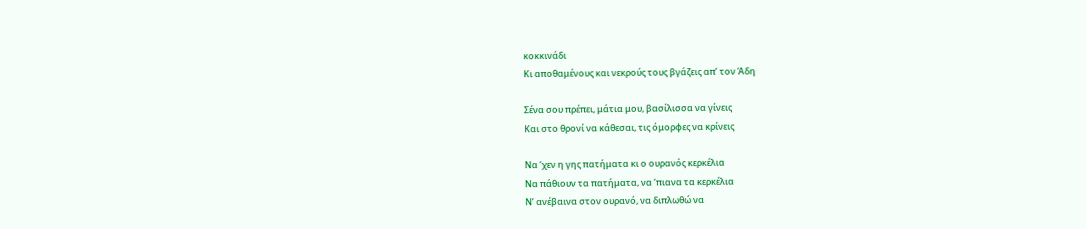κοκκινάδι
Κι αποθαμένους και νεκρούς τους βγάζεις απ’ τον Άδη

Σένα σου πρέπει, μάτια μου, βασίλισσα να γίνεις
Και στο θρονί να κάθεσαι, τις όμορφες να κρίνεις

Να ‘χεν η γης πατήματα κι ο ουρανός κερκέλια
Να πάθιουν τα πατήματα, να ‘πιανα τα κερκέλια
Ν’ ανέβαινα στον ουρανό, να διπλωθώ να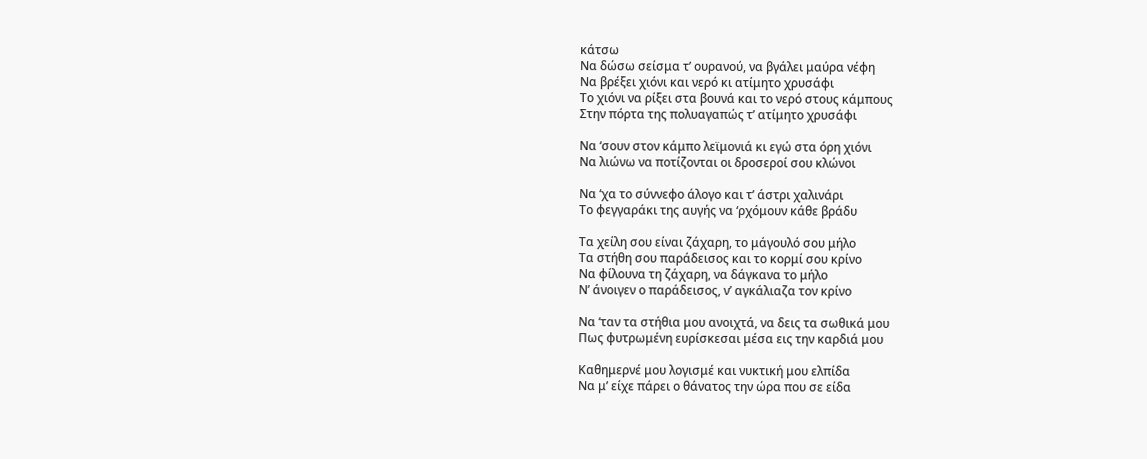κάτσω
Να δώσω σείσμα τ’ ουρανού, να βγάλει μαύρα νέφη
Να βρέξει χιόνι και νερό κι ατίμητο χρυσάφι
Το χιόνι να ρίξει στα βουνά και το νερό στους κάμπους
Στην πόρτα της πολυαγαπώς τ’ ατίμητο χρυσάφι

Να ‘σουν στον κάμπο λεϊμονιά κι εγώ στα όρη χιόνι
Να λιώνω να ποτίζονται οι δροσεροί σου κλώνοι

Να ‘χα το σύννεφο άλογο και τ’ άστρι χαλινάρι
Το φεγγαράκι της αυγής να ‘ρχόμουν κάθε βράδυ

Τα χείλη σου είναι ζάχαρη, το μάγουλό σου μήλο
Τα στήθη σου παράδεισος και το κορμί σου κρίνο
Να φίλουνα τη ζάχαρη, να δάγκανα το μήλο
Ν’ άνοιγεν ο παράδεισος, ν’ αγκάλιαζα τον κρίνο

Να ‘ταν τα στήθια μου ανοιχτά, να δεις τα σωθικά μου
Πως φυτρωμένη ευρίσκεσαι μέσα εις την καρδιά μου

Καθημερνέ μου λογισμέ και νυκτική μου ελπίδα
Να μ’ είχε πάρει ο θάνατος την ώρα που σε είδα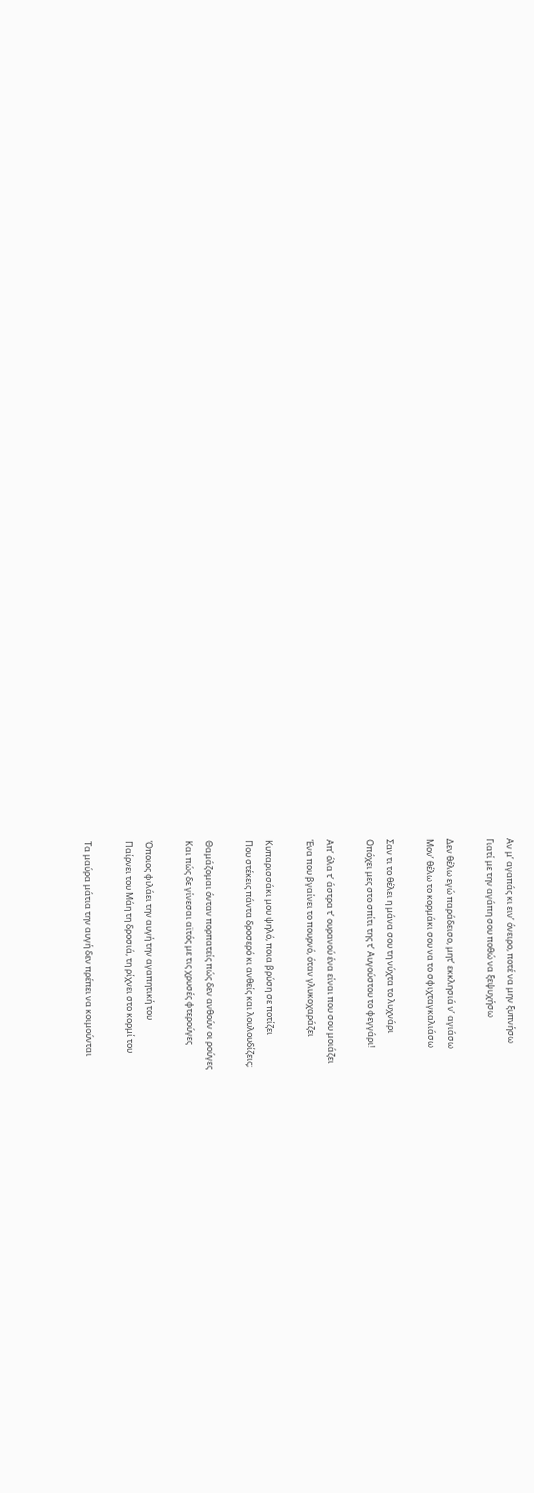Αν μ’ αγαπάς κι ειν’ όνειρο, ποτέ να μην ξυπνήσω
Γιατί με την αγάπη σου ποθώ να ξεψυχήσω

Δεν θέλω εγώ παράδεισο, μητ’ εκκλησιά ν’ αγιάσω
Μον’ θέλω το κορμάκι σου να το σφιχταγκαλιάσω

Σαν τι το θέλει η μάνα σου τη νύχτα το λυχνάρι
Οπόχει μες στο σπίτι της τ’ Αυγούστου το φεγγάρι!

Απ’ όλα τ’ άστρα τ’ ουρανού ένα είναι που σου μοιάζει
Ένα που βγαίνει το πουρνό, όταν γλυκοχαράζει

Κυπαρισσάκι μου ψηλό, ποια βρύση σε ποτίζει
Που στέκεις πάντα δροσερό κι ανθείς και λουλουδίζεις;

Θαμάζομαι όνταν πορπατείς πώς δεν ανθούν οι ρούγες
Και πώς δε γίνεσαι αϊτός με τις χρυσές φτερούγες

Όποιος φιλάει την αυγή την αγαπητική του
Παίρνει του Μάη τη δροσιά, τη ρίχνει στο κορμί του

Τα μαύρα μάτια την αυγή δεν πρέπει να κοιμούνται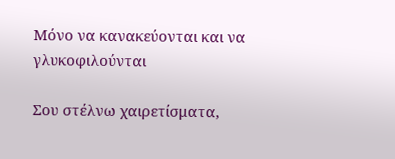Μόνο να κανακεύονται και να γλυκοφιλούνται

Σου στέλνω χαιρετίσματα,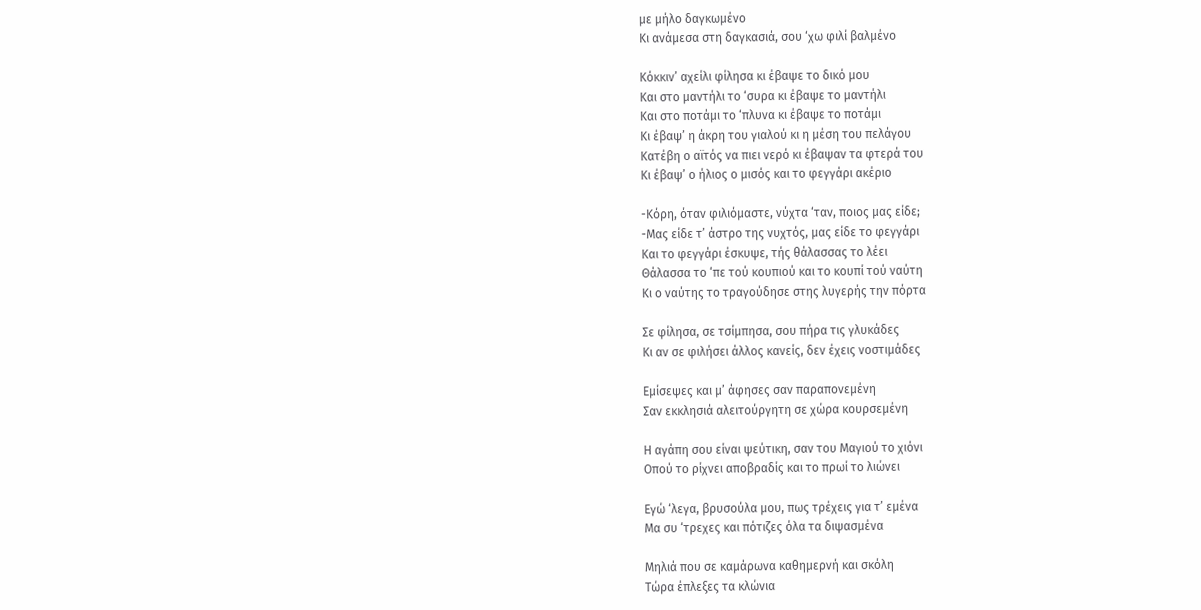με μήλο δαγκωμένο
Κι ανάμεσα στη δαγκασιά, σου ‘χω φιλί βαλμένο

Κόκκιν’ αχείλι φίλησα κι έβαψε το δικό μου
Και στο μαντήλι το ‘συρα κι έβαψε το μαντήλι
Και στο ποτάμι το ‘πλυνα κι έβαψε το ποτάμι
Κι έβαψ’ η άκρη του γιαλού κι η μέση του πελάγου
Κατέβη ο αϊτός να πιει νερό κι έβαψαν τα φτερά του
Κι έβαψ’ ο ήλιος ο μισός και το φεγγάρι ακέριο

-Κόρη, όταν φιλιόμαστε, νύχτα ‘ταν, ποιος μας είδε;
-Μας είδε τ’ άστρο της νυχτός, μας είδε το φεγγάρι
Και το φεγγάρι έσκυψε, τής θάλασσας το λέει
Θάλασσα το ‘πε τού κουπιού και το κουπί τού ναύτη
Κι ο ναύτης το τραγούδησε στης λυγερής την πόρτα

Σε φίλησα, σε τσίμπησα, σου πήρα τις γλυκάδες
Κι αν σε φιλήσει άλλος κανείς, δεν έχεις νοστιμάδες

Εμίσεψες και μ’ άφησες σαν παραπονεμένη
Σαν εκκλησιά αλειτούργητη σε χώρα κουρσεμένη

Η αγάπη σου είναι ψεύτικη, σαν του Μαγιού το χιόνι
Οπού το ρίχνει αποβραδίς και το πρωί το λιώνει

Εγώ ‘λεγα, βρυσούλα μου, πως τρέχεις για τ’ εμένα
Μα συ ‘τρεχες και πότιζες όλα τα διψασμένα

Μηλιά που σε καμάρωνα καθημερνή και σκόλη
Τώρα έπλεξες τα κλώνια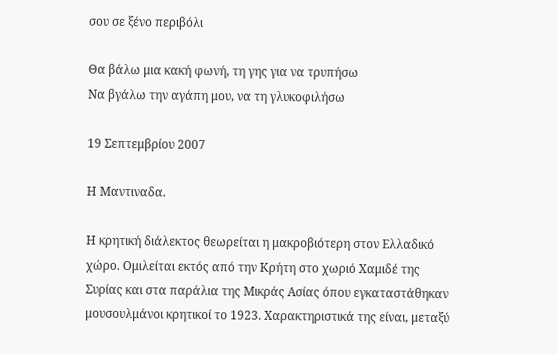σου σε ξένο περιβόλι

Θα βάλω μια κακή φωνή, τη γης για να τρυπήσω
Να βγάλω την αγάπη μου, να τη γλυκοφιλήσω

19 Σεπτεμβρίου 2007

Η Μαντιναδα.

Η κρητική διάλεκτος θεωρείται η μακροβιότερη στον Ελλαδικό χώρο. Ομιλείται εκτός από την Κρήτη στο χωριό Χαμιδέ της Συρίας και στα παράλια της Μικράς Ασίας όπου εγκαταστάθηκαν μουσουλμάνοι κρητικοί το 1923. Χαρακτηριστικά της είναι, μεταξύ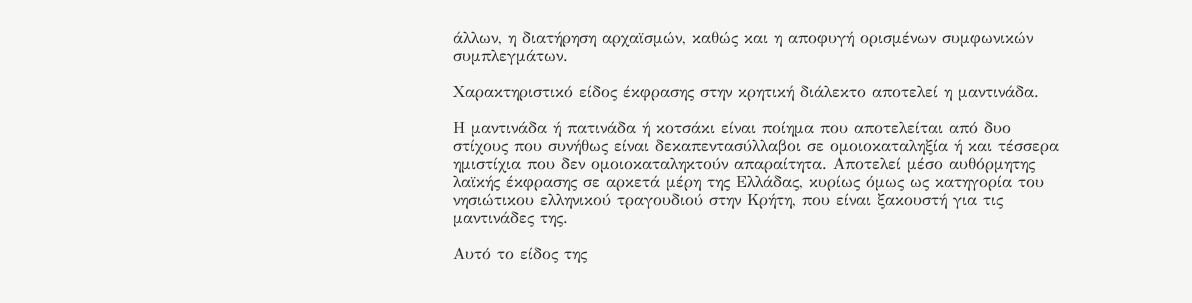άλλων, η διατήρηση αρχαϊσμών, καθώς και η αποφυγή ορισμένων συμφωνικών συμπλεγμάτων.

Χαρακτηριστικό είδος έκφρασης στην κρητική διάλεκτο αποτελεί η μαντινάδα.

Η μαντινάδα ή πατινάδα ή κοτσάκι είναι ποίημα που αποτελείται από δυο στίχους που συνήθως είναι δεκαπεντασύλλαβοι σε ομοιοκαταληξία ή και τέσσερα ημιστίχια που δεν ομοιοκαταληκτούν απαραίτητα. Αποτελεί μέσο αυθόρμητης λαϊκής έκφρασης σε αρκετά μέρη της Ελλάδας, κυρίως όμως ως κατηγορία του νησιώτικου ελληνικού τραγουδιού στην Κρήτη, που είναι ξακουστή για τις μαντινάδες της.

Αυτό το είδος της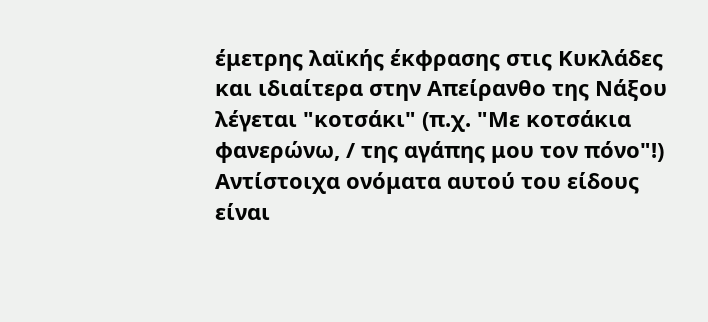έμετρης λαϊκής έκφρασης στις Κυκλάδες και ιδιαίτερα στην Απείρανθο της Νάξου λέγεται "κοτσάκι" (π.χ. "Με κοτσάκια φανερώνω, / της αγάπης μου τον πόνο"!) Αντίστοιχα ονόματα αυτού του είδους είναι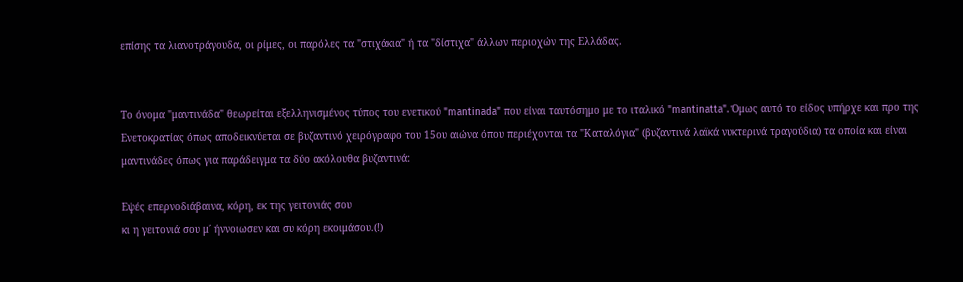επίσης τα λιανοτράγουδα, οι ρίμες, οι παρόλες τα "στιχάκια" ή τα "δίστιχα" άλλων περιοχών της Ελλάδας.


Το όνομα "μαντινάδα" θεωρείται εξελληνισμένος τύπος του ενετικού "mantinada" που είναι ταυτόσημο με το ιταλικό "mantinatta". Όμως αυτό το είδος υπήρχε και προ της Ενετοκρατίας όπως αποδεικνύεται σε βυζαντινό χειρόγραφο του 15ου αιώνα όπου περιέχονται τα "Καταλόγια" (βυζαντινά λαϊκά νυκτερινά τραγούδια) τα οποία και είναι μαντινάδες όπως για παράδειγμα τα δύο ακόλουθα βυζαντινά:

Εψές επερνοδιάβαινα, κόρη, εκ της γειτονιάς σου
κι η γειτονιά σου μ΄ ήννοιωσεν και συ κόρη εκοιμάσου.(!)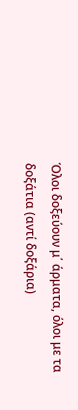Όλοι δοξεύουν μ΄ άρματα, όλοι με τα δοξάτια (αντί δοξάρια)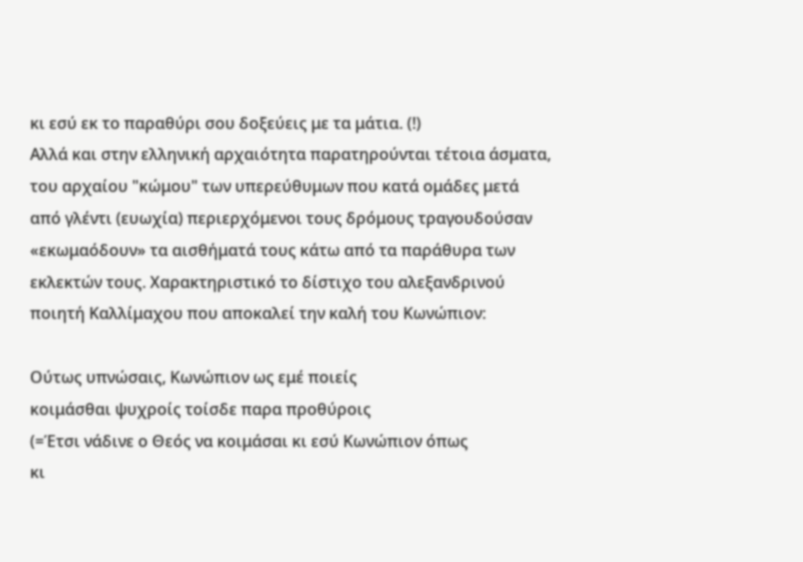κι εσύ εκ το παραθύρι σου δοξεύεις με τα μάτια. (!)
Αλλά και στην ελληνική αρχαιότητα παρατηρούνται τέτοια άσματα, του αρχαίου "κώμου" των υπερεύθυμων που κατά ομάδες μετά από γλέντι (ευωχία) περιερχόμενοι τους δρόμους τραγουδούσαν «εκωμαόδουν» τα αισθήματά τους κάτω από τα παράθυρα των εκλεκτών τους. Χαρακτηριστικό το δίστιχο του αλεξανδρινού ποιητή Καλλίμαχου που αποκαλεί την καλή του Κωνώπιον:

Ούτως υπνώσαις, Κωνώπιον ως εμέ ποιείς
κοιμάσθαι ψυχροίς τοίσδε παρα προθύροις
(=Έτσι νάδινε ο Θεός να κοιμάσαι κι εσύ Κωνώπιον όπως
κι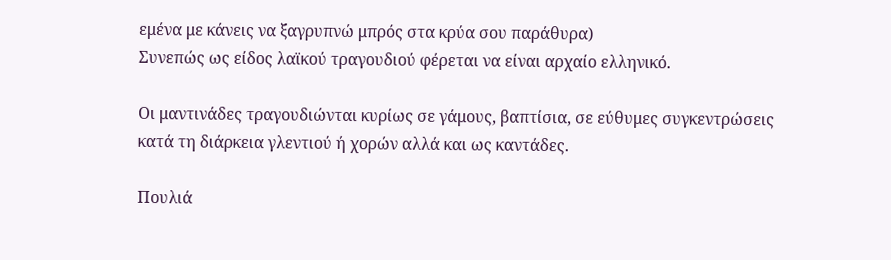εμένα με κάνεις να ξαγρυπνώ μπρός στα κρύα σου παράθυρα)
Συνεπώς ως είδος λαϊκού τραγουδιού φέρεται να είναι αρχαίο ελληνικό.

Οι μαντινάδες τραγουδιώνται κυρίως σε γάμους, βαπτίσια, σε εύθυμες συγκεντρώσεις κατά τη διάρκεια γλεντιού ή χορών αλλά και ως καντάδες.

Πουλιά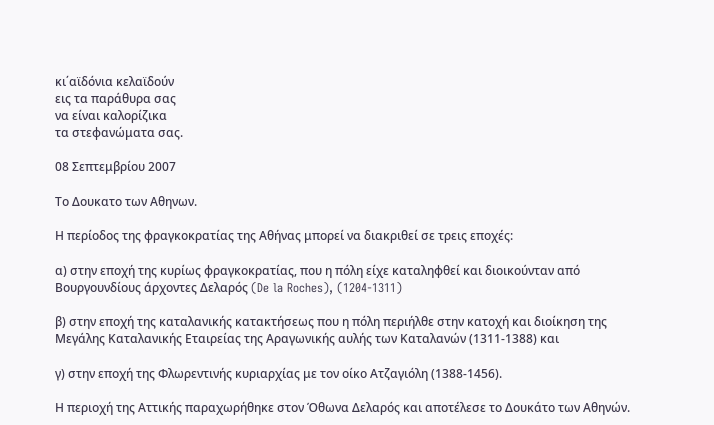κι΄αϊδόνια κελαϊδούν
εις τα παράθυρα σας
να είναι καλορίζικα
τα στεφανώματα σας.

08 Σεπτεμβρίου 2007

Το Δουκατο των Αθηνων.

Η περίοδος της φραγκοκρατίας της Αθήνας μπορεί να διακριθεί σε τρεις εποχές:

α) στην εποχή της κυρίως φραγκοκρατίας, που η πόλη είχε καταληφθεί και διοικούνταν από Βουργουνδίους άρχοντες Δελαρός (De la Roches), (1204-1311)

β) στην εποχή της καταλανικής κατακτήσεως που η πόλη περιήλθε στην κατοχή και διοίκηση της Μεγάλης Καταλανικής Εταιρείας της Αραγωνικής αυλής των Καταλανών (1311-1388) και

γ) στην εποχή της Φλωρεντινής κυριαρχίας με τον οίκο Ατζαγιόλη (1388-1456).

Η περιοχή της Αττικής παραχωρήθηκε στον Όθωνα Δελαρός και αποτέλεσε το Δουκάτο των Αθηνών.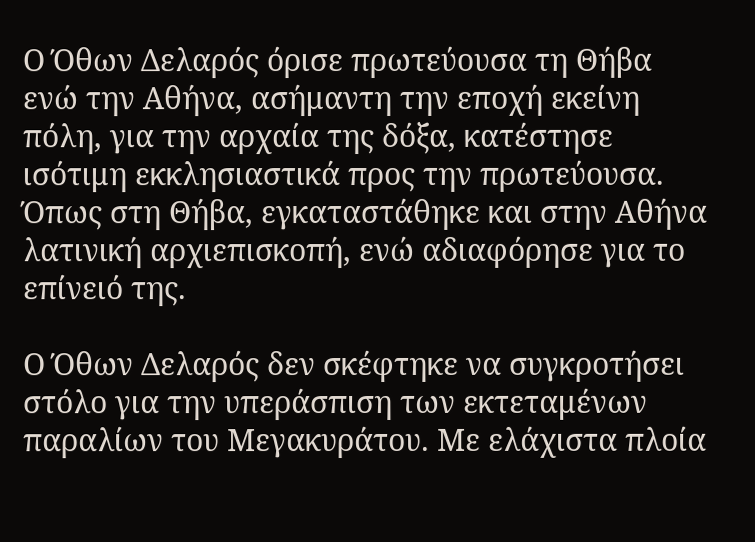Ο Όθων Δελαρός όρισε πρωτεύουσα τη Θήβα ενώ την Αθήνα, ασήμαντη την εποχή εκείνη πόλη, για την αρχαία της δόξα, κατέστησε ισότιμη εκκλησιαστικά προς την πρωτεύουσα. Όπως στη Θήβα, εγκαταστάθηκε και στην Αθήνα λατινική αρχιεπισκοπή, ενώ αδιαφόρησε για το επίνειό της.

Ο Όθων Δελαρός δεν σκέφτηκε να συγκροτήσει στόλο για την υπεράσπιση των εκτεταμένων παραλίων του Μεγακυράτου. Με ελάχιστα πλοία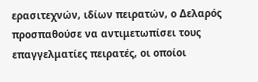ερασιτεχνών, ιδίων πειρατών, ο Δελαρός προσπαθούσε να αντιμετωπίσει τους επαγγελματίες πειρατές, οι οποίοι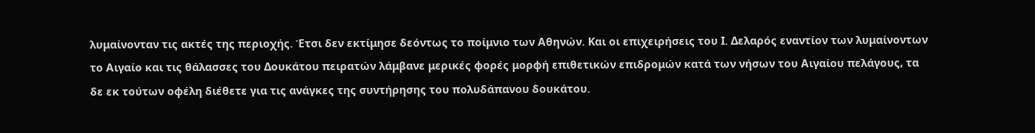λυμαίνονταν τις ακτές της περιοχής. Έτσι δεν εκτίμησε δεόντως το ποίμνιο των Αθηνών. Και οι επιχειρήσεις του Ι. Δελαρός εναντίον των λυμαίνοντων το Αιγαίο και τις θάλασσες του Δουκάτου πειρατών λάμβανε μερικές φορές μορφή επιθετικών επιδρομών κατά των νήσων του Αιγαίου πελάγους, τα δε εκ τούτων οφέλη διέθετε για τις ανάγκες της συντήρησης του πολυδάπανου δουκάτου.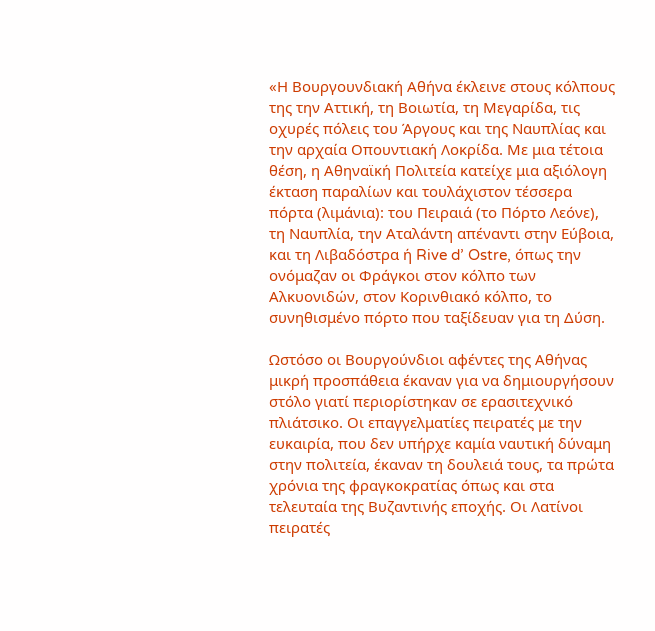«Η Βουργουνδιακή Αθήνα έκλεινε στους κόλπους της την Αττική, τη Βοιωτία, τη Μεγαρίδα, τις οχυρές πόλεις του Άργους και της Ναυπλίας και την αρχαία Οπουντιακή Λοκρίδα. Με μια τέτοια θέση, η Αθηναϊκή Πολιτεία κατείχε μια αξιόλογη έκταση παραλίων και τουλάχιστον τέσσερα πόρτα (λιμάνια): του Πειραιά (το Πόρτο Λεόνε), τη Ναυπλία, την Αταλάντη απέναντι στην Εύβοια, και τη Λιβαδόστρα ή Rive d’ Ostre, όπως την ονόμαζαν οι Φράγκοι στον κόλπο των Αλκυονιδών, στον Κορινθιακό κόλπο, το συνηθισμένο πόρτο που ταξίδευαν για τη Δύση.

Ωστόσο οι Βουργούνδιοι αφέντες της Αθήνας μικρή προσπάθεια έκαναν για να δημιουργήσουν στόλο γιατί περιορίστηκαν σε ερασιτεχνικό πλιάτσικο. Οι επαγγελματίες πειρατές με την ευκαιρία, που δεν υπήρχε καμία ναυτική δύναμη στην πολιτεία, έκαναν τη δουλειά τους, τα πρώτα χρόνια της φραγκοκρατίας όπως και στα τελευταία της Βυζαντινής εποχής. Οι Λατίνοι πειρατές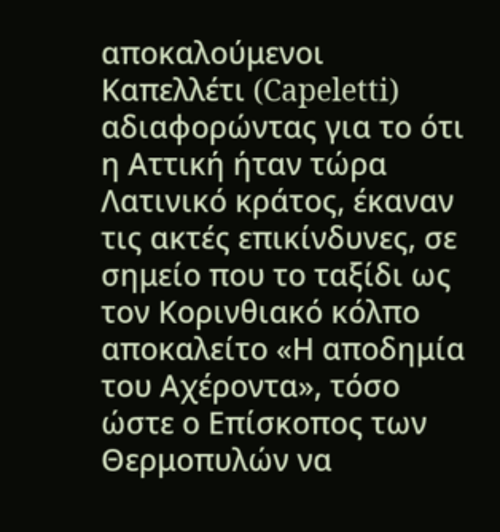αποκαλούμενοι Καπελλέτι (Capeletti) αδιαφορώντας για το ότι η Αττική ήταν τώρα Λατινικό κράτος, έκαναν τις ακτές επικίνδυνες, σε σημείο που το ταξίδι ως τον Κορινθιακό κόλπο αποκαλείτο «Η αποδημία του Αχέροντα», τόσο ώστε ο Επίσκοπος των Θερμοπυλών να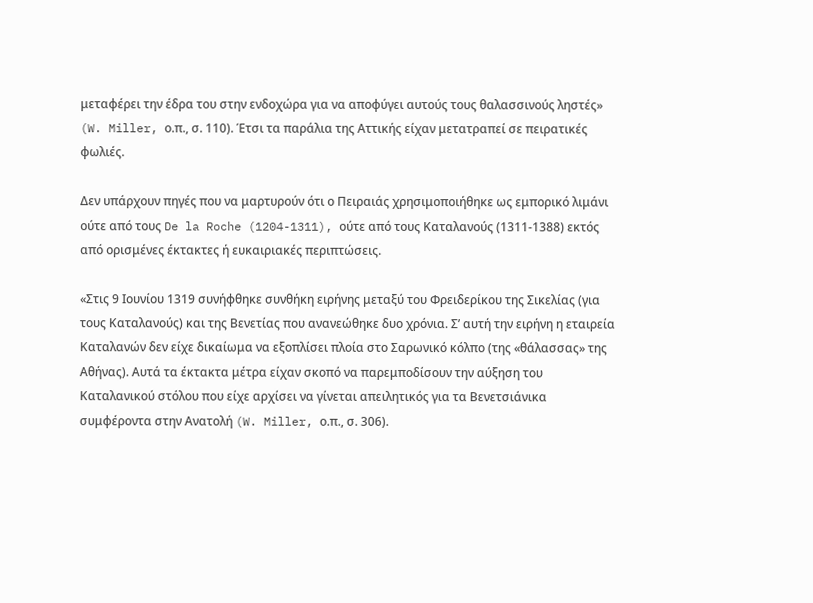μεταφέρει την έδρα του στην ενδοχώρα για να αποφύγει αυτούς τους θαλασσινούς ληστές» (W. Miller, ο.π., σ. 110). Έτσι τα παράλια της Αττικής είχαν μετατραπεί σε πειρατικές φωλιές.

Δεν υπάρχουν πηγές που να μαρτυρούν ότι ο Πειραιάς χρησιμοποιήθηκε ως εμπορικό λιμάνι ούτε από τους De la Roche (1204-1311), ούτε από τους Καταλανούς (1311-1388) εκτός από ορισμένες έκτακτες ή ευκαιριακές περιπτώσεις.

«Στις 9 Ιουνίου 1319 συνήφθηκε συνθήκη ειρήνης μεταξύ του Φρειδερίκου της Σικελίας (για τους Καταλανούς) και της Βενετίας που ανανεώθηκε δυο χρόνια. Σ’ αυτή την ειρήνη η εταιρεία Καταλανών δεν είχε δικαίωμα να εξοπλίσει πλοία στο Σαρωνικό κόλπο (της «θάλασσας» της Αθήνας). Αυτά τα έκτακτα μέτρα είχαν σκοπό να παρεμποδίσουν την αύξηση του Καταλανικού στόλου που είχε αρχίσει να γίνεται απειλητικός για τα Βενετσιάνικα συμφέροντα στην Ανατολή (W. Miller, ο.π., σ. 306).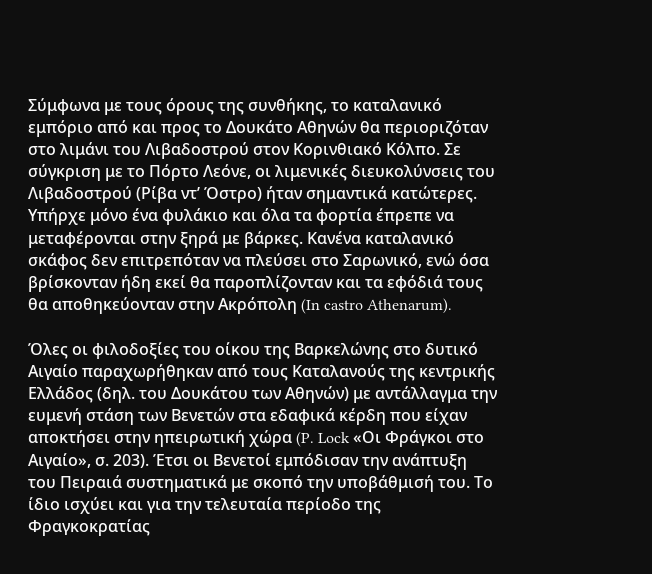Σύμφωνα με τους όρους της συνθήκης, το καταλανικό εμπόριο από και προς το Δουκάτο Αθηνών θα περιοριζόταν στο λιμάνι του Λιβαδοστρού στον Κορινθιακό Κόλπο. Σε σύγκριση με το Πόρτο Λεόνε, οι λιμενικές διευκολύνσεις του Λιβαδοστρού (Ρίβα ντ’ Όστρο) ήταν σημαντικά κατώτερες. Υπήρχε μόνο ένα φυλάκιο και όλα τα φορτία έπρεπε να μεταφέρονται στην ξηρά με βάρκες. Κανένα καταλανικό σκάφος δεν επιτρεπόταν να πλεύσει στο Σαρωνικό, ενώ όσα βρίσκονταν ήδη εκεί θα παροπλίζονταν και τα εφόδιά τους θα αποθηκεύονταν στην Ακρόπολη (In castro Athenarum).

Όλες οι φιλοδοξίες του οίκου της Βαρκελώνης στο δυτικό Αιγαίο παραχωρήθηκαν από τους Καταλανούς της κεντρικής Ελλάδος (δηλ. του Δουκάτου των Αθηνών) με αντάλλαγμα την ευμενή στάση των Βενετών στα εδαφικά κέρδη που είχαν αποκτήσει στην ηπειρωτική χώρα (P. Lock «Οι Φράγκοι στο Αιγαίο», σ. 203). Έτσι οι Βενετοί εμπόδισαν την ανάπτυξη του Πειραιά συστηματικά με σκοπό την υποβάθμισή του. Το ίδιο ισχύει και για την τελευταία περίοδο της Φραγκοκρατίας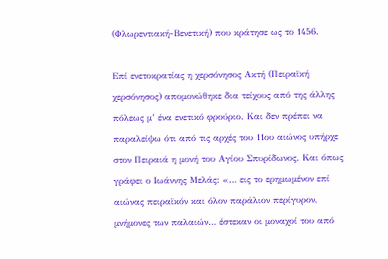(Φλωρεντιακή-Βενετική) που κράτησε ως το 1456.

Επί ενετοκρατίας η χερσόνησος Ακτή (Πειραϊκή χερσόνησος) απομονώθηκε δια τείχους από της άλλης πόλεως μ’ ένα ενετικό φρούριο. Και δεν πρέπει να παραλείψω ότι από τις αρχές του 11ου αιώνος υπήρχε στον Πειραιά η μονή του Αγίου Σπυρίδωνος. Και όπως γράφει ο Ιωάννης Μελάς: «… εις το ερημωμένον επί αιώνας πειραϊκόν και όλον παράλιον περίγυρον, μνήμονες των παλαιών… έστεκαν οι μοναχοί του από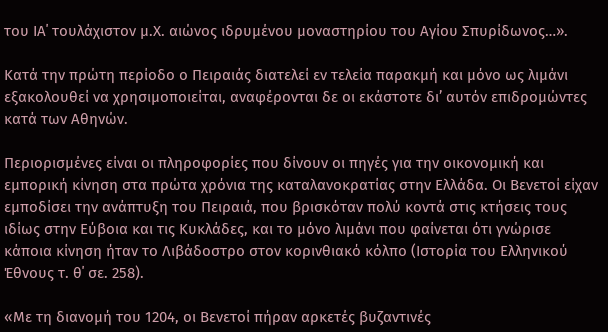του ΙΑ΄ τουλάχιστον μ.Χ. αιώνος ιδρυμένου μοναστηρίου του Αγίου Σπυρίδωνος…».

Κατά την πρώτη περίοδο ο Πειραιάς διατελεί εν τελεία παρακμή και μόνο ως λιμάνι εξακολουθεί να χρησιμοποιείται, αναφέρονται δε οι εκάστοτε δι’ αυτόν επιδρομώντες κατά των Αθηνών.

Περιορισμένες είναι οι πληροφορίες που δίνουν οι πηγές για την οικονομική και εμπορική κίνηση στα πρώτα χρόνια της καταλανοκρατίας στην Ελλάδα. Οι Βενετοί είχαν εμποδίσει την ανάπτυξη του Πειραιά, που βρισκόταν πολύ κοντά στις κτήσεις τους ιδίως στην Εύβοια και τις Κυκλάδες, και το μόνο λιμάνι που φαίνεται ότι γνώρισε κάποια κίνηση ήταν το Λιβάδοστρο στον κορινθιακό κόλπο (Ιστορία του Ελληνικού Έθνους τ. θ΄ σε. 258).

«Με τη διανομή του 1204, οι Βενετοί πήραν αρκετές βυζαντινές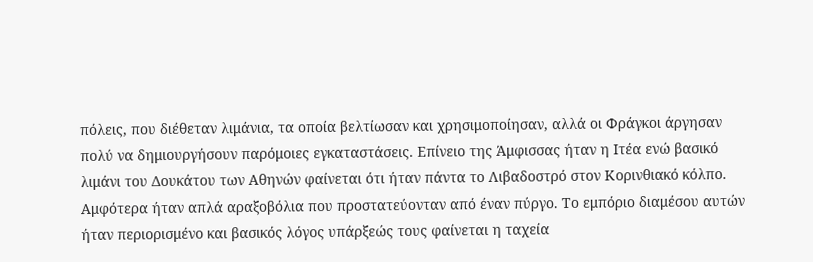πόλεις, που διέθεταν λιμάνια, τα οποία βελτίωσαν και χρησιμοποίησαν, αλλά οι Φράγκοι άργησαν πολύ να δημιουργήσουν παρόμοιες εγκαταστάσεις. Επίνειο της Άμφισσας ήταν η Ιτέα ενώ βασικό λιμάνι του Δουκάτου των Αθηνών φαίνεται ότι ήταν πάντα το Λιβαδοστρό στον Κορινθιακό κόλπο. Αμφότερα ήταν απλά αραξοβόλια που προστατεύονταν από έναν πύργο. Το εμπόριο διαμέσου αυτών ήταν περιορισμένο και βασικός λόγος υπάρξεώς τους φαίνεται η ταχεία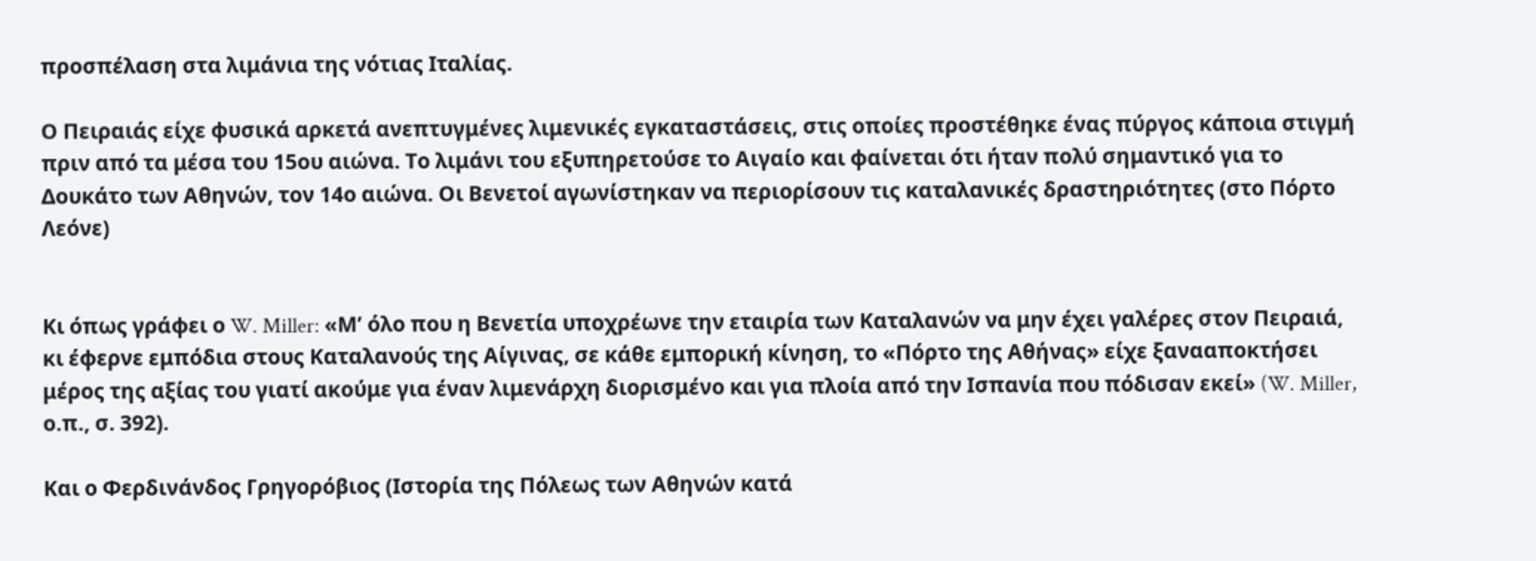προσπέλαση στα λιμάνια της νότιας Ιταλίας.

Ο Πειραιάς είχε φυσικά αρκετά ανεπτυγμένες λιμενικές εγκαταστάσεις, στις οποίες προστέθηκε ένας πύργος κάποια στιγμή πριν από τα μέσα του 15ου αιώνα. Το λιμάνι του εξυπηρετούσε το Αιγαίο και φαίνεται ότι ήταν πολύ σημαντικό για το Δουκάτο των Αθηνών, τον 14ο αιώνα. Οι Βενετοί αγωνίστηκαν να περιορίσουν τις καταλανικές δραστηριότητες (στο Πόρτο Λεόνε)


Κι όπως γράφει ο W. Miller: «Μ’ όλο που η Βενετία υποχρέωνε την εταιρία των Καταλανών να μην έχει γαλέρες στον Πειραιά, κι έφερνε εμπόδια στους Καταλανούς της Αίγινας, σε κάθε εμπορική κίνηση, το «Πόρτο της Αθήνας» είχε ξανααποκτήσει μέρος της αξίας του γιατί ακούμε για έναν λιμενάρχη διορισμένο και για πλοία από την Ισπανία που πόδισαν εκεί» (W. Miller, ο.π., σ. 392).

Και ο Φερδινάνδος Γρηγορόβιος (Ιστορία της Πόλεως των Αθηνών κατά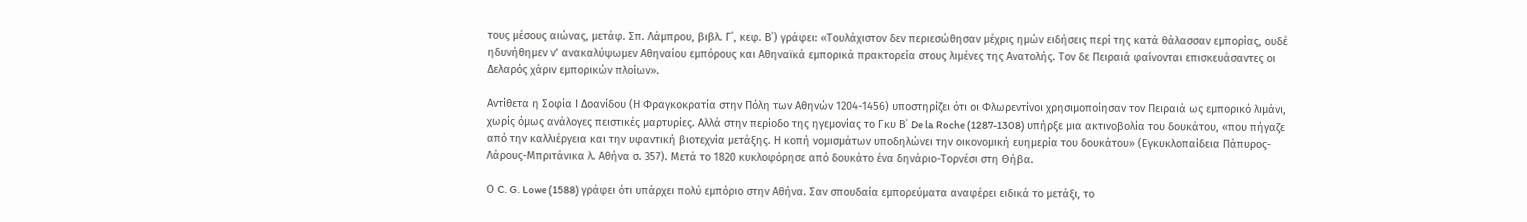τους μέσους αιώνας, μετάφ. Σπ. Λάμπρου, βιβλ. Γ΄, κεφ. Β΄) γράφει: «Τουλάχιστον δεν περιεσώθησαν μέχρις ημών ειδήσεις περί της κατά θάλασσαν εμπορίας, ουδέ ηδυνήθημεν ν’ ανακαλύψωμεν Αθηναίου εμπόρους και Αθηναϊκά εμπορικά πρακτορεία στους λιμένες της Ανατολής. Τον δε Πειραιά φαίνονται επισκευάσαντες οι Δελαρός χάριν εμπορικών πλοίων».

Αντίθετα η Σοφία Ι Δοανίδου (Η Φραγκοκρατία στην Πόλη των Αθηνών 1204-1456) υποστηρίζει ότι οι Φλωρεντίνοι χρησιμοποίησαν τον Πειραιά ως εμπορικό λιμάνι, χωρίς όμως ανάλογες πειστικές μαρτυρίες. Αλλά στην περίοδο της ηγεμονίας το Γκυ Β΄ De la Roche (1287-1308) υπήρξε μια ακτινοβολία του δουκάτου, «που πήγαζε από την καλλιέργεια και την υφαντική βιοτεχνία μετάξης. Η κοπή νομισμάτων υποδηλώνει την οικονομική ευημερία του δουκάτου» (Εγκυκλοπαίδεια Πάπυρος-Λάρους-Μπριτάνικα λ. Αθήνα σ. 357). Μετά το 1820 κυκλοφόρησε από δουκάτο ένα δηνάριο-Τορνέσι στη Θήβα.

Ο C. G. Lowe (1588) γράφει ότι υπάρχει πολύ εμπόριο στην Αθήνα. Σαν σπουδαία εμπορεύματα αναφέρει ειδικά το μετάξι, το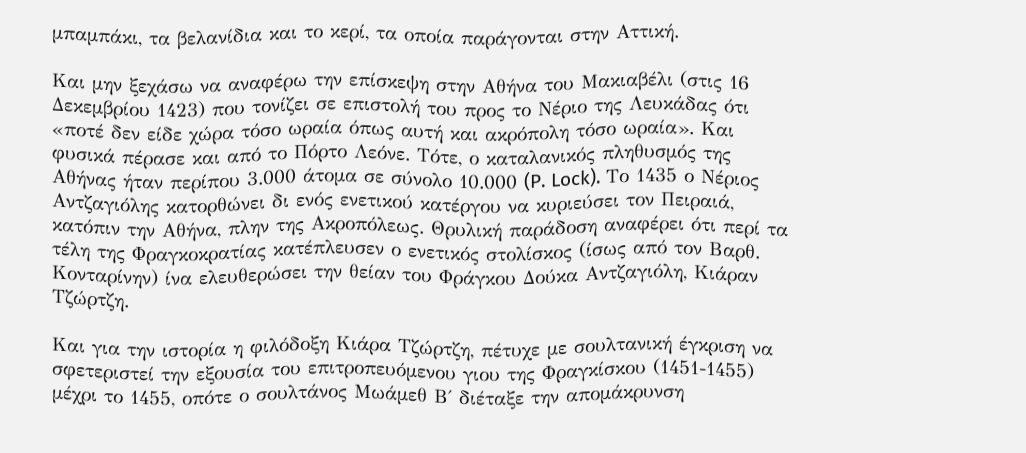μπαμπάκι, τα βελανίδια και το κερί, τα οποία παράγονται στην Αττική.

Και μην ξεχάσω να αναφέρω την επίσκεψη στην Αθήνα του Μακιαβέλι (στις 16 Δεκεμβρίου 1423) που τονίζει σε επιστολή του προς το Νέριο της Λευκάδας ότι «ποτέ δεν είδε χώρα τόσο ωραία όπως αυτή και ακρόπολη τόσο ωραία». Και φυσικά πέρασε και από το Πόρτο Λεόνε. Τότε, ο καταλανικός πληθυσμός της Αθήνας ήταν περίπου 3.000 άτομα σε σύνολο 10.000 (P. Lock). Το 1435 ο Νέριος Αντζαγιόλης κατορθώνει δι ενός ενετικού κατέργου να κυριεύσει τον Πειραιά, κατόπιν την Αθήνα, πλην της Ακροπόλεως. Θρυλική παράδοση αναφέρει ότι περί τα τέλη της Φραγκοκρατίας κατέπλευσεν ο ενετικός στολίσκος (ίσως από τον Βαρθ. Κονταρίνην) ίνα ελευθερώσει την θείαν του Φράγκου Δούκα Αντζαγιόλη, Κιάραν Τζώρτζη.

Και για την ιστορία η φιλόδοξη Κιάρα Τζώρτζη, πέτυχε με σουλτανική έγκριση να σφετεριστεί την εξουσία του επιτροπευόμενου γιου της Φραγκίσκου (1451-1455) μέχρι το 1455, οπότε ο σουλτάνος Μωάμεθ Β΄ διέταξε την απομάκρυνση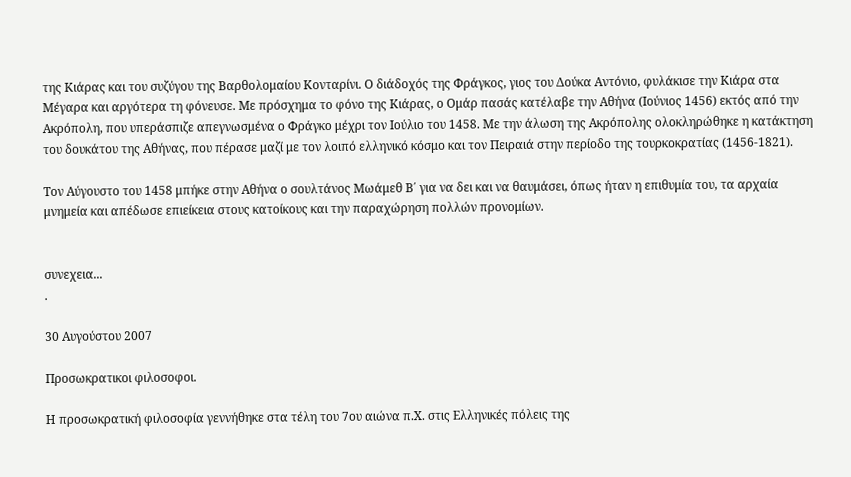της Κιάρας και του συζύγου της Βαρθολομαίου Κονταρίνι. Ο διάδοχός της Φράγκος, γιος του Δούκα Αντόνιο, φυλάκισε την Κιάρα στα Μέγαρα και αργότερα τη φόνευσε. Με πρόσχημα το φόνο της Κιάρας, ο Ομάρ πασάς κατέλαβε την Αθήνα (Ιούνιος 1456) εκτός από την Ακρόπολη, που υπεράσπιζε απεγνωσμένα ο Φράγκο μέχρι τον Ιούλιο του 1458. Με την άλωση της Ακρόπολης ολοκληρώθηκε η κατάκτηση του δουκάτου της Αθήνας, που πέρασε μαζί με τον λοιπό ελληνικό κόσμο και τον Πειραιά στην περίοδο της τουρκοκρατίας (1456-1821).

Τον Αύγουστο του 1458 μπήκε στην Αθήνα ο σουλτάνος Μωάμεθ Β΄ για να δει και να θαυμάσει, όπως ήταν η επιθυμία του, τα αρχαία μνημεία και απέδωσε επιείκεια στους κατοίκους και την παραχώρηση πολλών προνομίων.


συνεχεια...
.

30 Αυγούστου 2007

Προσωκρατικοι φιλοσοφοι.

Η προσωκρατική φιλοσοφία γεννήθηκε στα τέλη του 7ου αιώνα π.Χ. στις Ελληνικές πόλεις της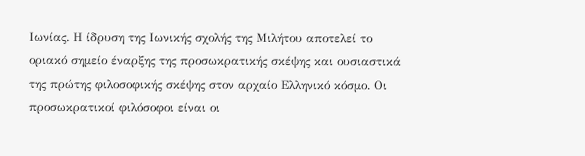Ιωνίας. Η ίδρυση της Ιωνικής σχολής της Μιλήτου αποτελεί το οριακό σημείο έναρξης της προσωκρατικής σκέψης και ουσιαστικά της πρώτης φιλοσοφικής σκέψης στον αρχαίο Ελληνικό κόσμο. Οι προσωκρατικοί φιλόσοφοι είναι οι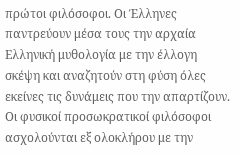πρώτοι φιλόσοφοι. Οι Έλληνες παντρεύουν μέσα τους την αρχαία Ελληνική μυθολογία με την έλλογη σκέψη και αναζητούν στη φύση όλες εκείνες τις δυνάμεις που την απαρτίζουν. Οι φυσικοί προσωκρατικοί φιλόσοφοι ασχολούνται εξ ολοκλήρου με την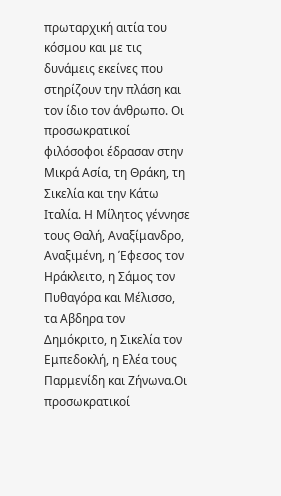πρωταρχική αιτία του κόσμου και με τις δυνάμεις εκείνες που στηρίζουν την πλάση και τον ίδιο τον άνθρωπο. Οι προσωκρατικοί φιλόσοφοι έδρασαν στην Μικρά Ασία, τη Θράκη, τη Σικελία και την Κάτω Ιταλία. Η Μίλητος γέννησε τους Θαλή, Αναξίμανδρο, Αναξιμένη, η Έφεσος τον Ηράκλειτο, η Σάμος τον Πυθαγόρα και Μέλισσο, τα Αβδηρα τον Δημόκριτο, η Σικελία τον Εμπεδοκλή, η Ελέα τους Παρμενίδη και Ζήνωνα.Οι προσωκρατικοί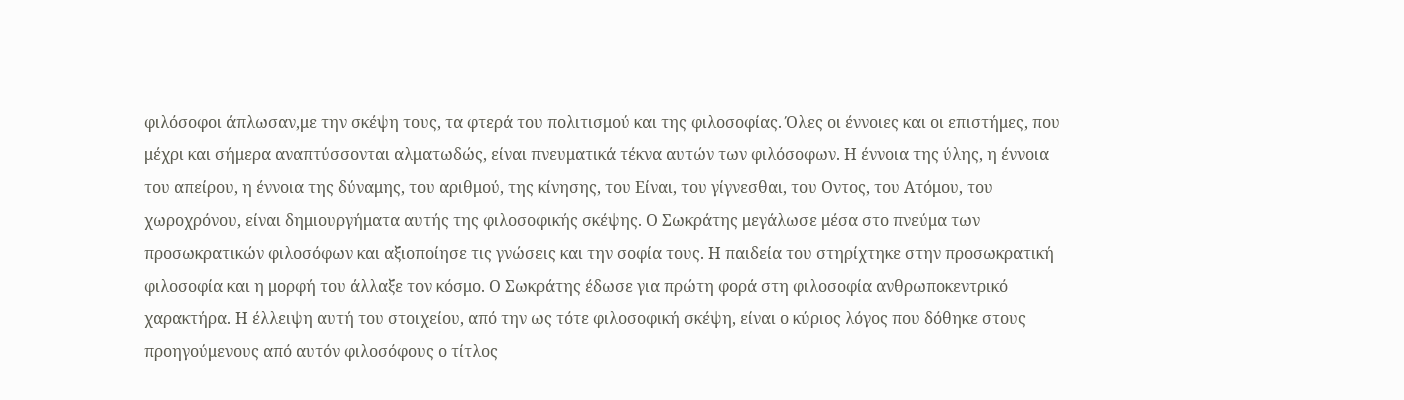φιλόσοφοι άπλωσαν,με την σκέψη τους, τα φτερά του πολιτισμού και της φιλοσοφίας. Όλες οι έννοιες και οι επιστήμες, που μέχρι και σήμερα αναπτύσσονται αλματωδώς, είναι πνευματικά τέκνα αυτών των φιλόσοφων. Η έννοια της ύλης, η έννοια του απείρου, η έννοια της δύναμης, του αριθμού, της κίνησης, του Είναι, του γίγνεσθαι, του Οντος, του Ατόμου, του χωροχρόνου, είναι δημιουργήματα αυτής της φιλοσοφικής σκέψης. Ο Σωκράτης μεγάλωσε μέσα στο πνεύμα των προσωκρατικών φιλοσόφων και αξιοποίησε τις γνώσεις και την σοφία τους. Η παιδεία του στηρίχτηκε στην προσωκρατική φιλοσοφία και η μορφή του άλλαξε τον κόσμο. Ο Σωκράτης έδωσε για πρώτη φορά στη φιλοσοφία ανθρωποκεντρικό χαρακτήρα. Η έλλειψη αυτή του στοιχείου, από την ως τότε φιλοσοφική σκέψη, είναι ο κύριος λόγος που δόθηκε στους προηγούμενους από αυτόν φιλοσόφους ο τίτλος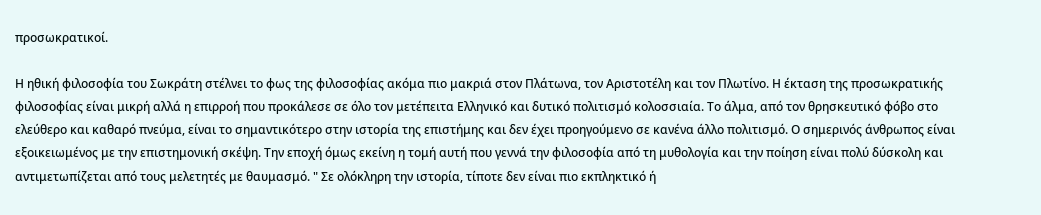προσωκρατικοί.

Η ηθική φιλοσοφία του Σωκράτη στέλνει το φως της φιλοσοφίας ακόμα πιο μακριά στον Πλάτωνα, τον Αριστοτέλη και τον Πλωτίνο. Η έκταση της προσωκρατικής φιλοσοφίας είναι μικρή αλλά η επιρροή που προκάλεσε σε όλο τον μετέπειτα Ελληνικό και δυτικό πολιτισμό κολοσσιαία. Το άλμα, από τον θρησκευτικό φόβο στο ελεύθερο και καθαρό πνεύμα, είναι το σημαντικότερο στην ιστορία της επιστήμης και δεν έχει προηγούμενο σε κανένα άλλο πολιτισμό. Ο σημερινός άνθρωπος είναι εξοικειωμένος με την επιστημονική σκέψη. Την εποχή όμως εκείνη η τομή αυτή που γεννά την φιλοσοφία από τη μυθολογία και την ποίηση είναι πολύ δύσκολη και αντιμετωπίζεται από τους μελετητές με θαυμασμό. " Σε ολόκληρη την ιστορία, τίποτε δεν είναι πιο εκπληκτικό ή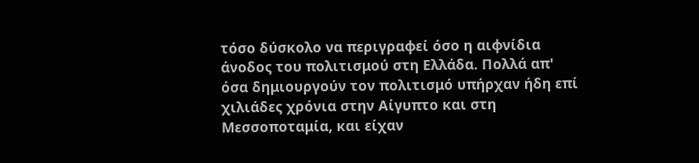τόσο δύσκολο να περιγραφεί όσο η αιφνίδια άνοδος του πολιτισμού στη Ελλάδα. Πολλά απ' όσα δημιουργούν τον πολιτισμό υπήρχαν ήδη επί χιλιάδες χρόνια στην Αίγυπτο και στη Μεσσοποταμία, και είχαν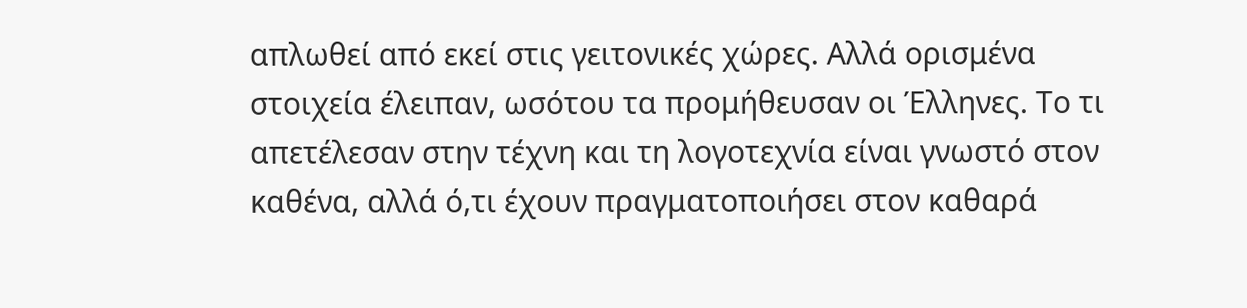απλωθεί από εκεί στις γειτονικές χώρες. Αλλά ορισμένα στοιχεία έλειπαν, ωσότου τα προμήθευσαν οι Έλληνες. Το τι απετέλεσαν στην τέχνη και τη λογοτεχνία είναι γνωστό στον καθένα, αλλά ό,τι έχουν πραγματοποιήσει στον καθαρά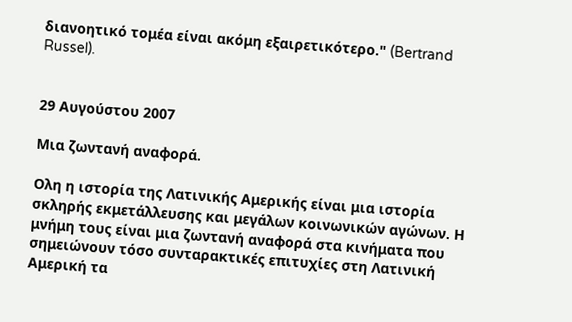διανοητικό τομέα είναι ακόμη εξαιρετικότερο." (Bertrand Russel).


29 Αυγούστου 2007

Μια ζωντανή αναφορά.

Ολη η ιστορία της Λατινικής Αμερικής είναι μια ιστορία σκληρής εκμετάλλευσης και μεγάλων κοινωνικών αγώνων. Η μνήμη τους είναι μια ζωντανή αναφορά στα κινήματα που σημειώνουν τόσο συνταρακτικές επιτυχίες στη Λατινική Αμερική τα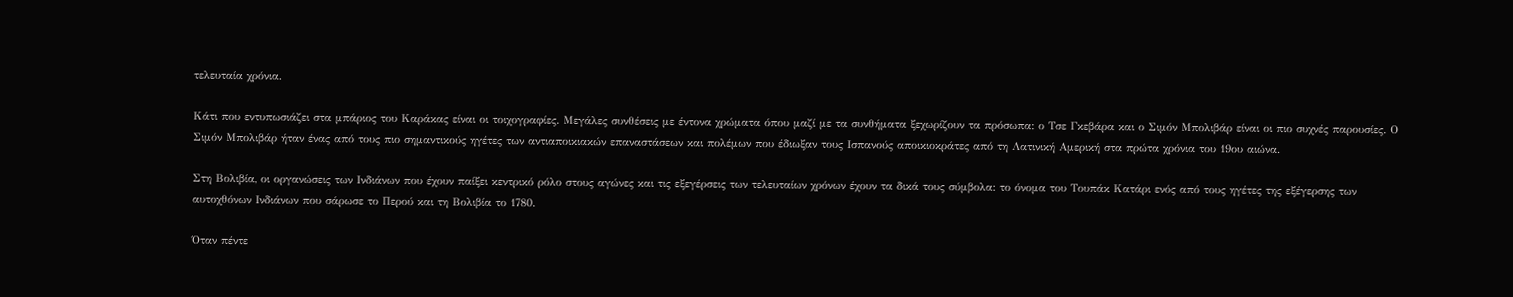τελευταία χρόνια.

Κάτι που εντυπωσιάζει στα μπάριος του Καράκας είναι οι τοιχογραφίες. Μεγάλες συνθέσεις με έντονα χρώματα όπου μαζί με τα συνθήματα ξεχωρίζουν τα πρόσωπα: ο Τσε Γκεβάρα και ο Σιμόν Μπολιβάρ είναι οι πιο συχνές παρουσίες. Ο Σιμόν Μπολιβάρ ήταν ένας από τους πιο σημαντικούς ηγέτες των αντιαποικιακών επαναστάσεων και πολέμων που έδιωξαν τους Ισπανούς αποικιοκράτες από τη Λατινική Αμερική στα πρώτα χρόνια του 19ου αιώνα.

Στη Βολιβία, οι οργανώσεις των Ινδιάνων που έχουν παίξει κεντρικό ρόλο στους αγώνες και τις εξεγέρσεις των τελευταίων χρόνων έχουν τα δικά τους σύμβολα: το όνομα του Τουπάκ Κατάρι ενός από τους ηγέτες της εξέγερσης των αυτοχθόνων Ινδιάνων που σάρωσε το Περού και τη Βολιβία το 1780.

Όταν πέντε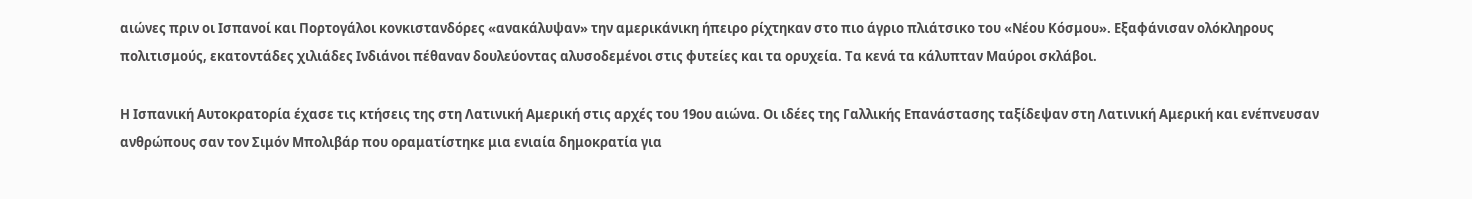αιώνες πριν οι Ισπανοί και Πορτογάλοι κονκιστανδόρες «ανακάλυψαν» την αμερικάνικη ήπειρο ρίχτηκαν στο πιο άγριο πλιάτσικο του «Νέου Κόσμου». Εξαφάνισαν ολόκληρους πολιτισμούς, εκατοντάδες χιλιάδες Ινδιάνοι πέθαναν δουλεύοντας αλυσοδεμένοι στις φυτείες και τα ορυχεία. Τα κενά τα κάλυπταν Μαύροι σκλάβοι.

Η Ισπανική Αυτοκρατορία έχασε τις κτήσεις της στη Λατινική Αμερική στις αρχές του 19ου αιώνα. Οι ιδέες της Γαλλικής Επανάστασης ταξίδεψαν στη Λατινική Αμερική και ενέπνευσαν ανθρώπους σαν τον Σιμόν Μπολιβάρ που οραματίστηκε μια ενιαία δημοκρατία για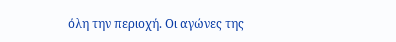όλη την περιοχή. Οι αγώνες της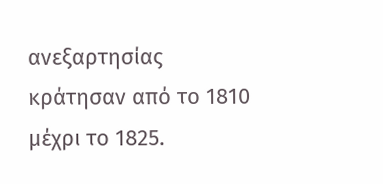ανεξαρτησίας κράτησαν από το 1810 μέχρι το 1825.